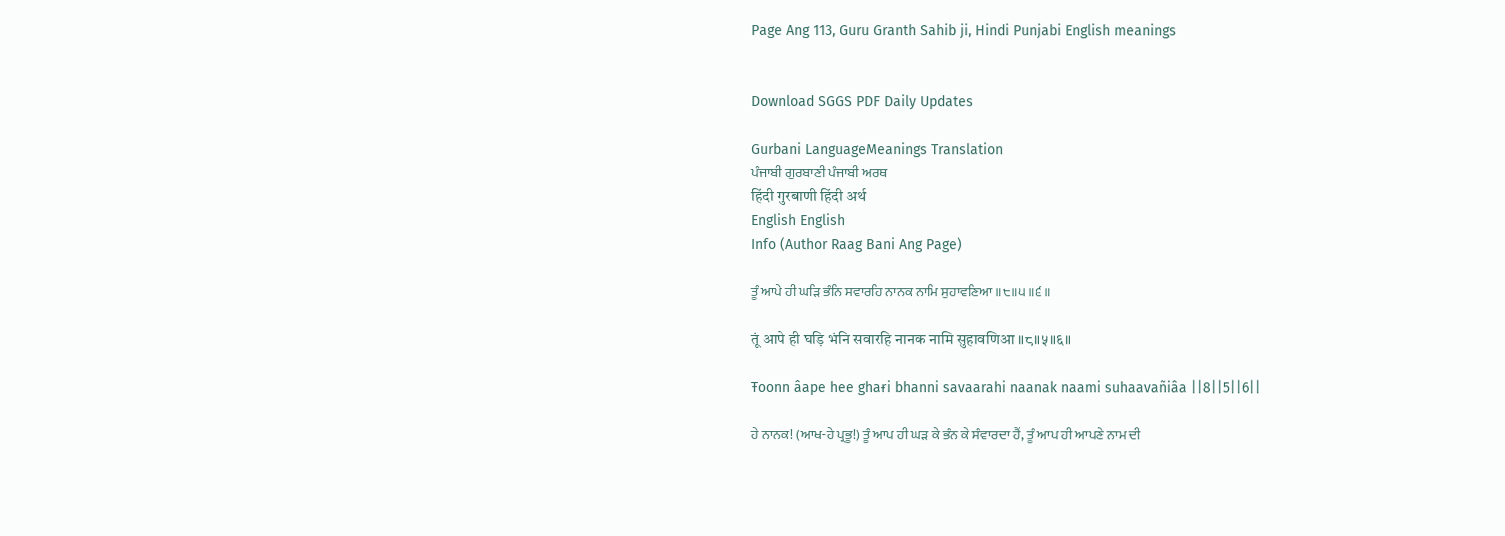Page Ang 113, Guru Granth Sahib ji, Hindi Punjabi English meanings


Download SGGS PDF Daily Updates

Gurbani LanguageMeanings Translation
ਪੰਜਾਬੀ ਗੁਰਬਾਣੀ ਪੰਜਾਬੀ ਅਰਥ
हिंदी गुरबाणी हिंदी अर्थ
English English
Info (Author Raag Bani Ang Page)

ਤੂੰ ਆਪੇ ਹੀ ਘੜਿ ਭੰਨਿ ਸਵਾਰਹਿ ਨਾਨਕ ਨਾਮਿ ਸੁਹਾਵਣਿਆ ॥੮॥੫॥੬॥

तूं आपे ही घड़ि भंनि सवारहि नानक नामि सुहावणिआ ॥८॥५॥६॥

Ŧoonn âape hee ghaɍi bhanni savaarahi naanak naami suhaavañiâa ||8||5||6||

ਹੇ ਨਾਨਕ! (ਆਖ-ਹੇ ਪ੍ਰਭੂ!) ਤੂੰ ਆਪ ਹੀ ਘੜ ਕੇ ਭੰਨ ਕੇ ਸੰਵਾਰਦਾ ਹੈਂ, ਤੂੰ ਆਪ ਹੀ ਆਪਣੇ ਨਾਮ ਦੀ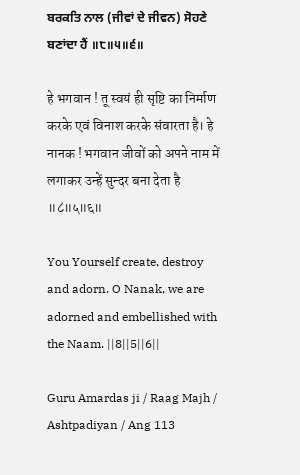ਬਰਕਤਿ ਨਾਲ (ਜੀਵਾਂ ਦੇ ਜੀਵਨ) ਸੋਹਣੇ ਬਣਾਂਦਾ ਹੈਂ ॥੮॥੫॥੬॥

हे भगवान ! तू स्वयं ही सृष्टि का निर्माण करके एवं विनाश करके संवारता है। हे नानक ! भगवान जीवों को अपने नाम में लगाकर उन्हें सुन्दर बना देता है ॥८॥५॥६॥

You Yourself create, destroy and adorn. O Nanak, we are adorned and embellished with the Naam. ||8||5||6||

Guru Amardas ji / Raag Majh / Ashtpadiyan / Ang 113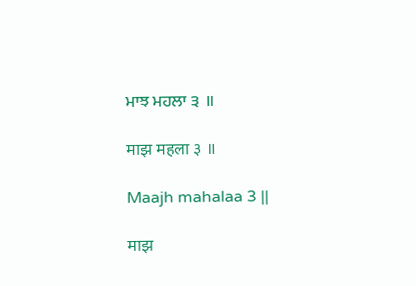ਮਾਝ ਮਹਲਾ ੩ ॥

माझ महला ३ ॥

Maajh mahalaa 3 ||

माझ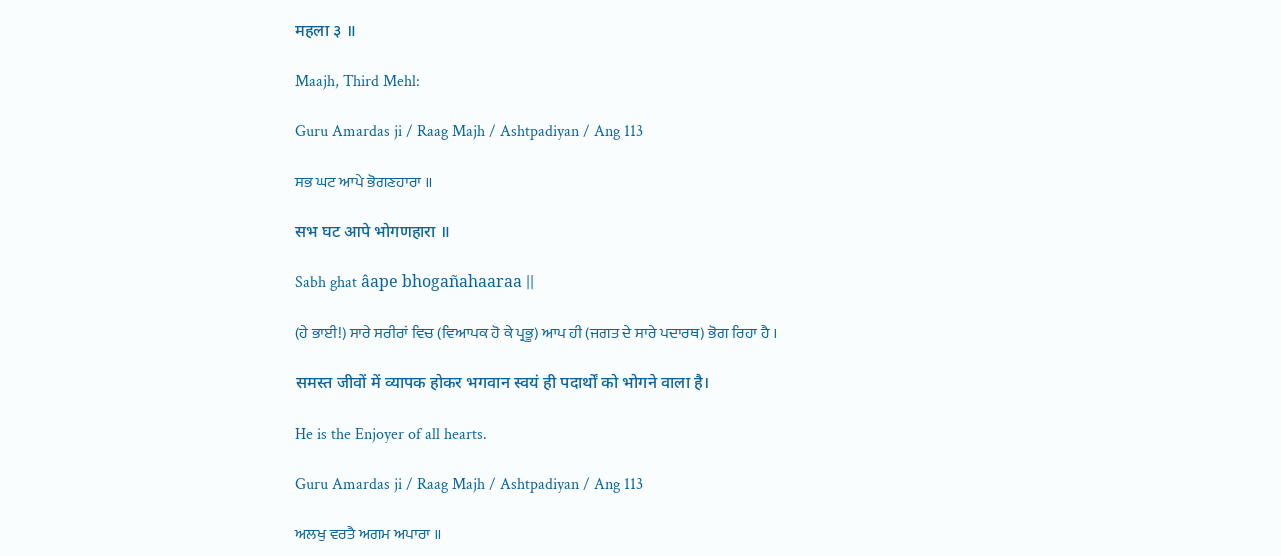महला ३ ॥

Maajh, Third Mehl:

Guru Amardas ji / Raag Majh / Ashtpadiyan / Ang 113

ਸਭ ਘਟ ਆਪੇ ਭੋਗਣਹਾਰਾ ॥

सभ घट आपे भोगणहारा ॥

Sabh ghat âape bhogañahaaraa ||

(ਹੇ ਭਾਈ!) ਸਾਰੇ ਸਰੀਰਾਂ ਵਿਚ (ਵਿਆਪਕ ਹੋ ਕੇ ਪ੍ਰਭੂ) ਆਪ ਹੀ (ਜਗਤ ਦੇ ਸਾਰੇ ਪਦਾਰਥ) ਭੋਗ ਰਿਹਾ ਹੈ ।

समस्त जीवों में व्यापक होकर भगवान स्वयं ही पदार्थों को भोगने वाला है।

He is the Enjoyer of all hearts.

Guru Amardas ji / Raag Majh / Ashtpadiyan / Ang 113

ਅਲਖੁ ਵਰਤੈ ਅਗਮ ਅਪਾਰਾ ॥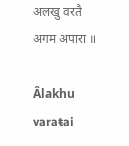अलखु वरतै अगम अपारा ॥

Âlakhu varaŧai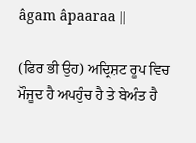âgam âpaaraa ||

(ਫਿਰ ਭੀ ਉਹ) ਅਦ੍ਰਿਸ਼ਟ ਰੂਪ ਵਿਚ ਮੌਜੂਦ ਹੈ ਅਪਹੁੰਚ ਹੈ ਤੇ ਬੇਅੰਤ ਹੈ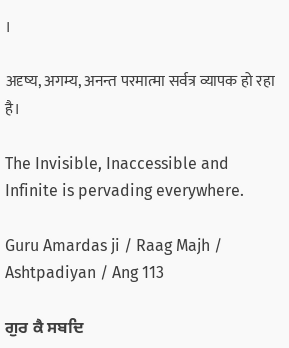।

अदृष्य, अगम्य, अनन्त परमात्मा सर्वत्र व्यापक हो रहा है।

The Invisible, Inaccessible and Infinite is pervading everywhere.

Guru Amardas ji / Raag Majh / Ashtpadiyan / Ang 113

ਗੁਰ ਕੈ ਸਬਦਿ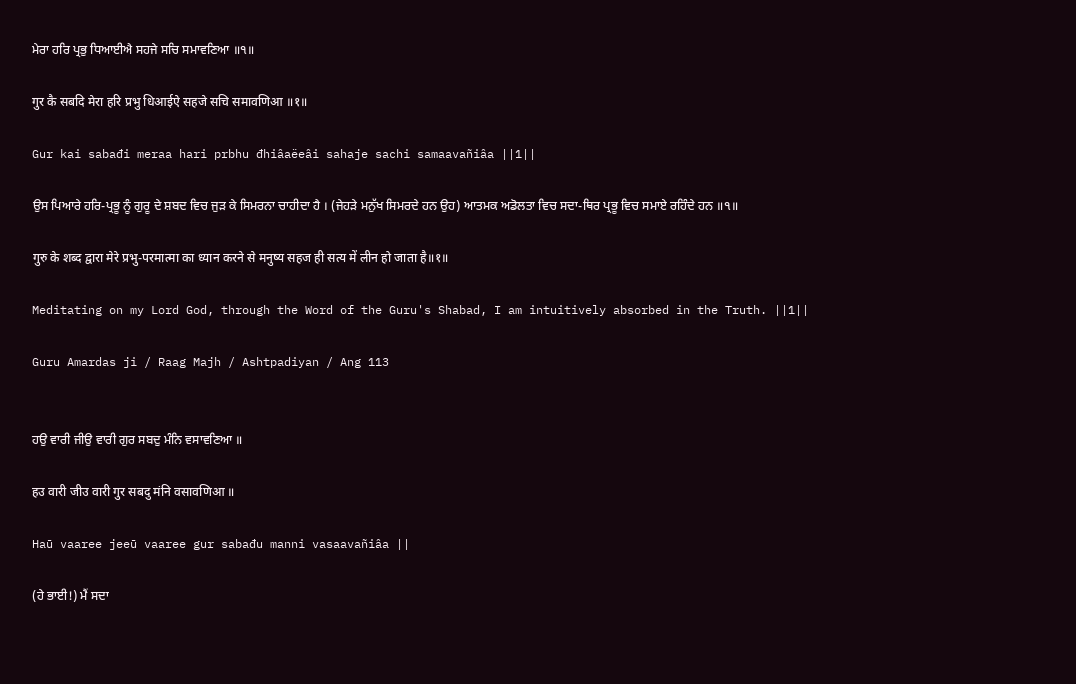ਮੇਰਾ ਹਰਿ ਪ੍ਰਭੁ ਧਿਆਈਐ ਸਹਜੇ ਸਚਿ ਸਮਾਵਣਿਆ ॥੧॥

गुर कै सबदि मेरा हरि प्रभु धिआईऐ सहजे सचि समावणिआ ॥१॥

Gur kai sabađi meraa hari prbhu đhiâaëeâi sahaje sachi samaavañiâa ||1||

ਉਸ ਪਿਆਰੇ ਹਰਿ-ਪ੍ਰਭੂ ਨੂੰ ਗੁਰੂ ਦੇ ਸ਼ਬਦ ਵਿਚ ਜੁੜ ਕੇ ਸਿਮਰਨਾ ਚਾਹੀਦਾ ਹੈ । (ਜੇਹੜੇ ਮਨੁੱਖ ਸਿਮਰਦੇ ਹਨ ਉਹ) ਆਤਮਕ ਅਡੋਲਤਾ ਵਿਚ ਸਦਾ-ਥਿਰ ਪ੍ਰਭੂ ਵਿਚ ਸਮਾਏ ਰਹਿੰਦੇ ਹਨ ॥੧॥

गुरु के शब्द द्वारा मेरे प्रभु-परमात्मा का ध्यान करने से मनुष्य सहज ही सत्य में लीन हो जाता है॥१॥

Meditating on my Lord God, through the Word of the Guru's Shabad, I am intuitively absorbed in the Truth. ||1||

Guru Amardas ji / Raag Majh / Ashtpadiyan / Ang 113


ਹਉ ਵਾਰੀ ਜੀਉ ਵਾਰੀ ਗੁਰ ਸਬਦੁ ਮੰਨਿ ਵਸਾਵਣਿਆ ॥

हउ वारी जीउ वारी गुर सबदु मंनि वसावणिआ ॥

Haū vaaree jeeū vaaree gur sabađu manni vasaavañiâa ||

(ਹੇ ਭਾਈ!) ਮੈਂ ਸਦਾ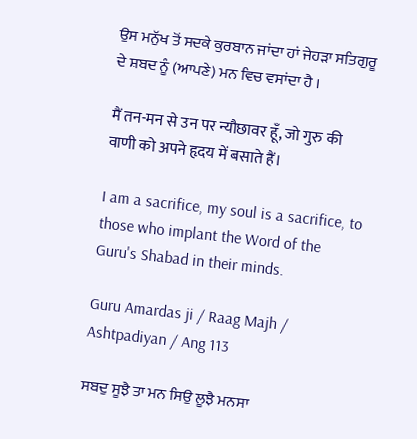ਉਸ ਮਨੁੱਖ ਤੋਂ ਸਦਕੇ ਕੁਰਬਾਨ ਜਾਂਦਾ ਹਾਂ ਜੇਹੜਾ ਸਤਿਗੁਰੂ ਦੇ ਸ਼ਬਦ ਨੂੰ (ਆਪਣੇ) ਮਨ ਵਿਚ ਵਸਾਂਦਾ ਹੈ ।

मैं तन-मन से उन पर न्यौछावर हूँ, जो गुरु की वाणी को अपने हृदय में बसाते हैं।

I am a sacrifice, my soul is a sacrifice, to those who implant the Word of the Guru's Shabad in their minds.

Guru Amardas ji / Raag Majh / Ashtpadiyan / Ang 113

ਸਬਦੁ ਸੂਝੈ ਤਾ ਮਨ ਸਿਉ ਲੂਝੈ ਮਨਸਾ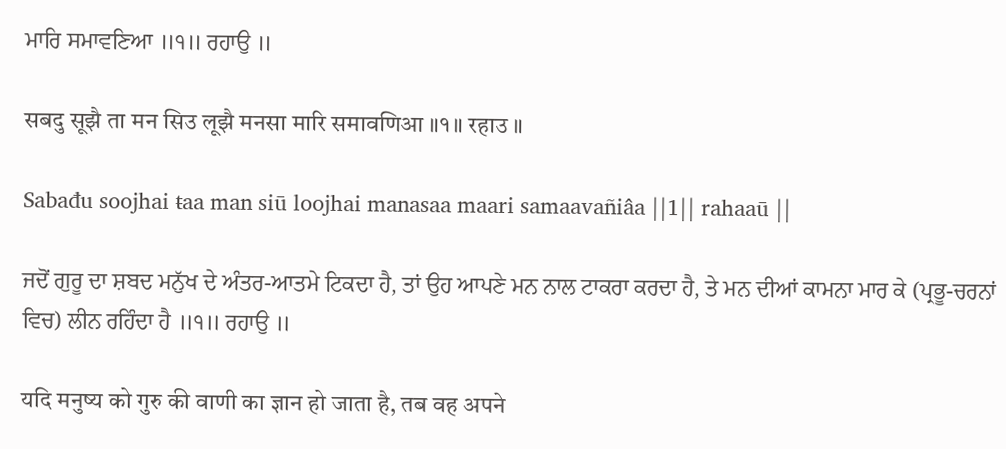ਮਾਰਿ ਸਮਾਵਣਿਆ ॥੧॥ ਰਹਾਉ ॥

सबदु सूझै ता मन सिउ लूझै मनसा मारि समावणिआ ॥१॥ रहाउ ॥

Sabađu soojhai ŧaa man siū loojhai manasaa maari samaavañiâa ||1|| rahaaū ||

ਜਦੋਂ ਗੁਰੂ ਦਾ ਸ਼ਬਦ ਮਨੁੱਖ ਦੇ ਅੰਤਰ-ਆਤਮੇ ਟਿਕਦਾ ਹੈ, ਤਾਂ ਉਹ ਆਪਣੇ ਮਨ ਨਾਲ ਟਾਕਰਾ ਕਰਦਾ ਹੈ, ਤੇ ਮਨ ਦੀਆਂ ਕਾਮਨਾ ਮਾਰ ਕੇ (ਪ੍ਰਭੂ-ਚਰਨਾਂ ਵਿਚ) ਲੀਨ ਰਹਿੰਦਾ ਹੈ ॥੧॥ ਰਹਾਉ ॥

यदि मनुष्य को गुरु की वाणी का ज्ञान हो जाता है, तब वह अपने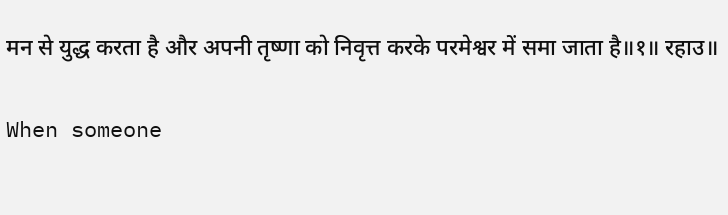मन से युद्ध करता है और अपनी तृष्णा को निवृत्त करके परमेश्वर में समा जाता है॥१॥ रहाउ॥

When someone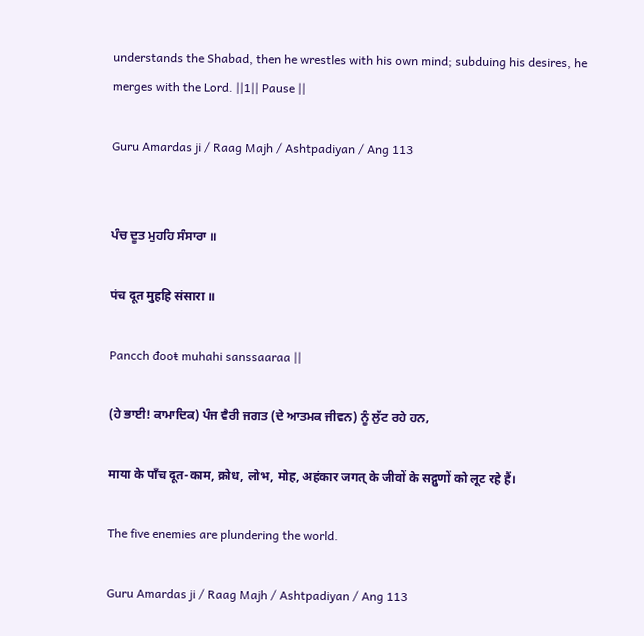understands the Shabad, then he wrestles with his own mind; subduing his desires, he merges with the Lord. ||1|| Pause ||

Guru Amardas ji / Raag Majh / Ashtpadiyan / Ang 113


ਪੰਚ ਦੂਤ ਮੁਹਹਿ ਸੰਸਾਰਾ ॥

पंच दूत मुहहि संसारा ॥

Pancch đooŧ muhahi sanssaaraa ||

(ਹੇ ਭਾਈ! ਕਾਮਾਦਿਕ) ਪੰਜ ਵੈਰੀ ਜਗਤ (ਦੇ ਆਤਮਕ ਜੀਵਨ) ਨੂੰ ਲੁੱਟ ਰਹੇ ਹਨ,

माया के पाँच दूत-काम, क्रोध, लोभ, मोह, अहंकार जगत् के जीवों के सद्गुणों को लूट रहे हैं।

The five enemies are plundering the world.

Guru Amardas ji / Raag Majh / Ashtpadiyan / Ang 113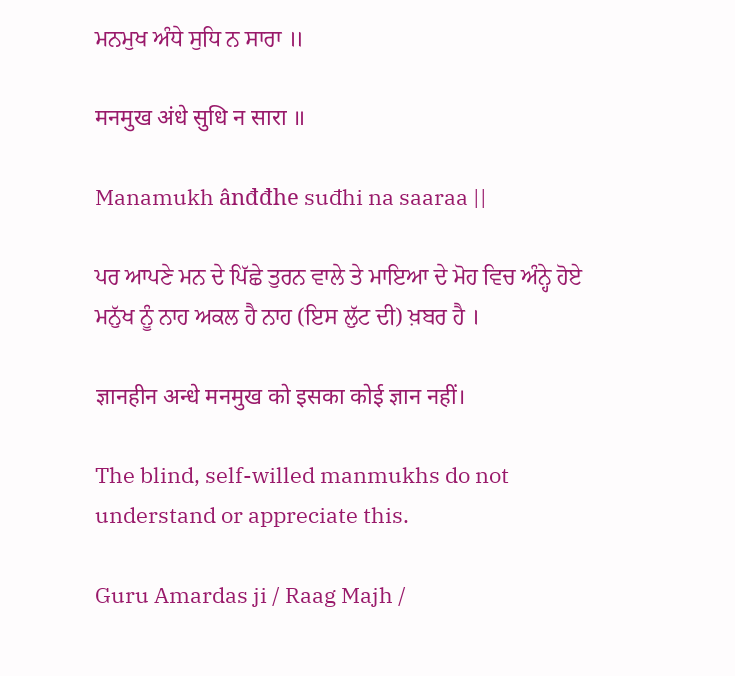ਮਨਮੁਖ ਅੰਧੇ ਸੁਧਿ ਨ ਸਾਰਾ ॥

मनमुख अंधे सुधि न सारा ॥

Manamukh ânđđhe suđhi na saaraa ||

ਪਰ ਆਪਣੇ ਮਨ ਦੇ ਪਿੱਛੇ ਤੁਰਨ ਵਾਲੇ ਤੇ ਮਾਇਆ ਦੇ ਮੋਹ ਵਿਚ ਅੰਨ੍ਹੇ ਹੋਏ ਮਨੁੱਖ ਨੂੰ ਨਾਹ ਅਕਲ ਹੈ ਨਾਹ (ਇਸ ਲੁੱਟ ਦੀ) ਖ਼ਬਰ ਹੈ ।

ज्ञानहीन अन्धे मनमुख को इसका कोई ज्ञान नहीं।

The blind, self-willed manmukhs do not understand or appreciate this.

Guru Amardas ji / Raag Majh /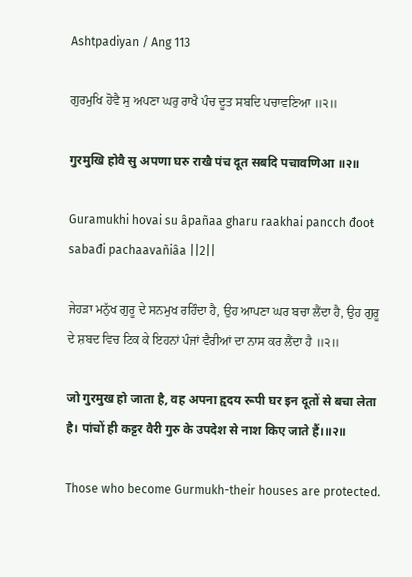Ashtpadiyan / Ang 113

ਗੁਰਮੁਖਿ ਹੋਵੈ ਸੁ ਅਪਣਾ ਘਰੁ ਰਾਖੈ ਪੰਚ ਦੂਤ ਸਬਦਿ ਪਚਾਵਣਿਆ ॥੨॥

गुरमुखि होवै सु अपणा घरु राखै पंच दूत सबदि पचावणिआ ॥२॥

Guramukhi hovai su âpañaa gharu raakhai pancch đooŧ sabađi pachaavañiâa ||2||

ਜੇਹੜਾ ਮਨੁੱਖ ਗੁਰੂ ਦੇ ਸਨਮੁਖ ਰਹਿੰਦਾ ਹੈ, ਉਹ ਆਪਣਾ ਘਰ ਬਚਾ ਲੈਂਦਾ ਹੈ, ਉਹ ਗੁਰੂ ਦੇ ਸ਼ਬਦ ਵਿਚ ਟਿਕ ਕੇ ਇਹਨਾਂ ਪੰਜਾਂ ਵੈਰੀਆਂ ਦਾ ਨਾਸ ਕਰ ਲੈਂਦਾ ਹੈ ॥੨॥

जो गुरमुख हो जाता है, वह अपना हृदय रूपी घर इन दूतों से बचा लेता है। पांचों ही कट्टर वैरी गुरु के उपदेश से नाश किए जाते हैं।॥२॥

Those who become Gurmukh-their houses are protected.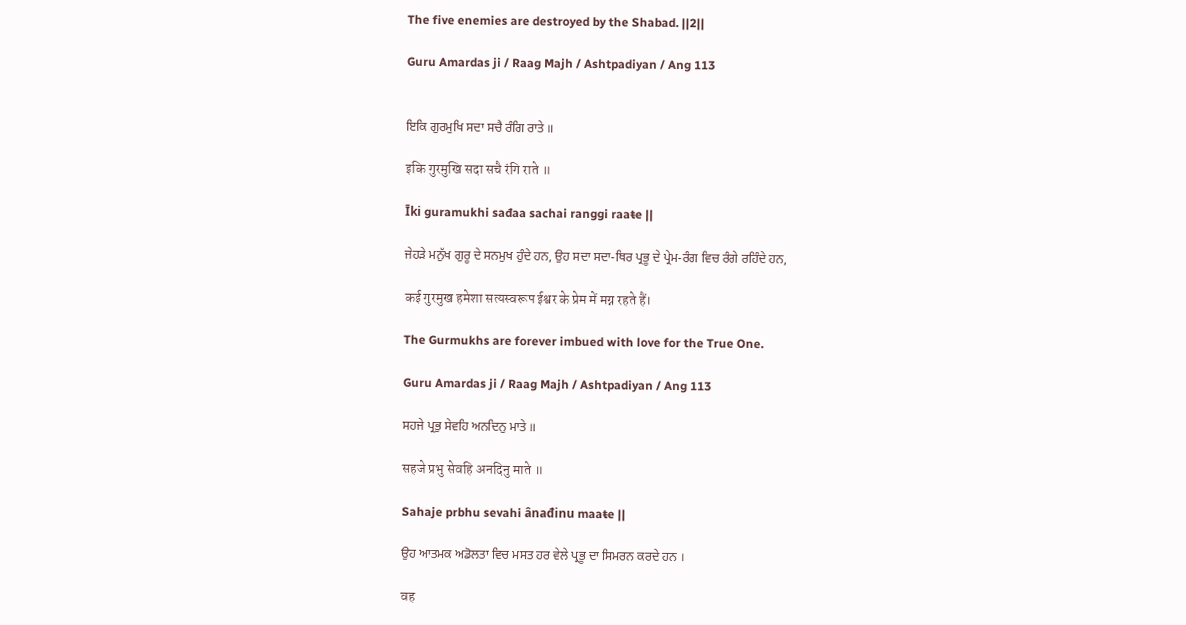The five enemies are destroyed by the Shabad. ||2||

Guru Amardas ji / Raag Majh / Ashtpadiyan / Ang 113


ਇਕਿ ਗੁਰਮੁਖਿ ਸਦਾ ਸਚੈ ਰੰਗਿ ਰਾਤੇ ॥

इकि गुरमुखि सदा सचै रंगि राते ॥

Īki guramukhi sađaa sachai ranggi raaŧe ||

ਜੇਹੜੇ ਮਨੁੱਖ ਗੁਰੂ ਦੇ ਸਨਮੁਖ ਹੁੰਦੇ ਹਨ, ਉਹ ਸਦਾ ਸਦਾ-ਥਿਰ ਪ੍ਰਭੂ ਦੇ ਪ੍ਰੇਮ-ਰੰਗ ਵਿਚ ਰੰਗੇ ਰਹਿੰਦੇ ਹਨ,

कई गुरमुख हमेशा सत्यस्वरूप ईश्वर के प्रेम में मग्न रहते हैं।

The Gurmukhs are forever imbued with love for the True One.

Guru Amardas ji / Raag Majh / Ashtpadiyan / Ang 113

ਸਹਜੇ ਪ੍ਰਭੁ ਸੇਵਹਿ ਅਨਦਿਨੁ ਮਾਤੇ ॥

सहजे प्रभु सेवहि अनदिनु माते ॥

Sahaje prbhu sevahi ânađinu maaŧe ||

ਉਹ ਆਤਮਕ ਅਡੋਲਤਾ ਵਿਚ ਮਸਤ ਹਰ ਵੇਲੇ ਪ੍ਰਭੂ ਦਾ ਸਿਮਰਨ ਕਰਦੇ ਹਨ ।

वह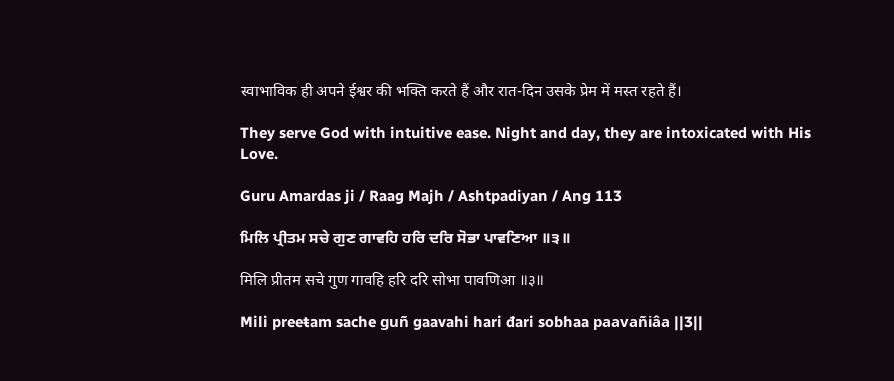स्वाभाविक ही अपने ईश्वर की भक्ति करते हैं और रात-दिन उसके प्रेम में मस्त रहते हैं।

They serve God with intuitive ease. Night and day, they are intoxicated with His Love.

Guru Amardas ji / Raag Majh / Ashtpadiyan / Ang 113

ਮਿਲਿ ਪ੍ਰੀਤਮ ਸਚੇ ਗੁਣ ਗਾਵਹਿ ਹਰਿ ਦਰਿ ਸੋਭਾ ਪਾਵਣਿਆ ॥੩॥

मिलि प्रीतम सचे गुण गावहि हरि दरि सोभा पावणिआ ॥३॥

Mili preeŧam sache guñ gaavahi hari đari sobhaa paavañiâa ||3||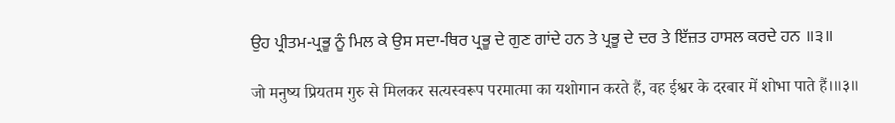ਉਹ ਪ੍ਰੀਤਮ-ਪ੍ਰਭੂ ਨੂੰ ਮਿਲ ਕੇ ਉਸ ਸਦਾ-ਥਿਰ ਪ੍ਰਭੂ ਦੇ ਗੁਣ ਗਾਂਦੇ ਹਨ ਤੇ ਪ੍ਰਭੂ ਦੇ ਦਰ ਤੇ ਇੱਜ਼ਤ ਹਾਸਲ ਕਰਦੇ ਹਨ ॥੩॥

जो मनुष्य प्रियतम गुरु से मिलकर सत्यस्वरूप परमात्मा का यशोगान करते हैं, वह ईश्वर के दरबार में शोभा पाते हैं।॥३॥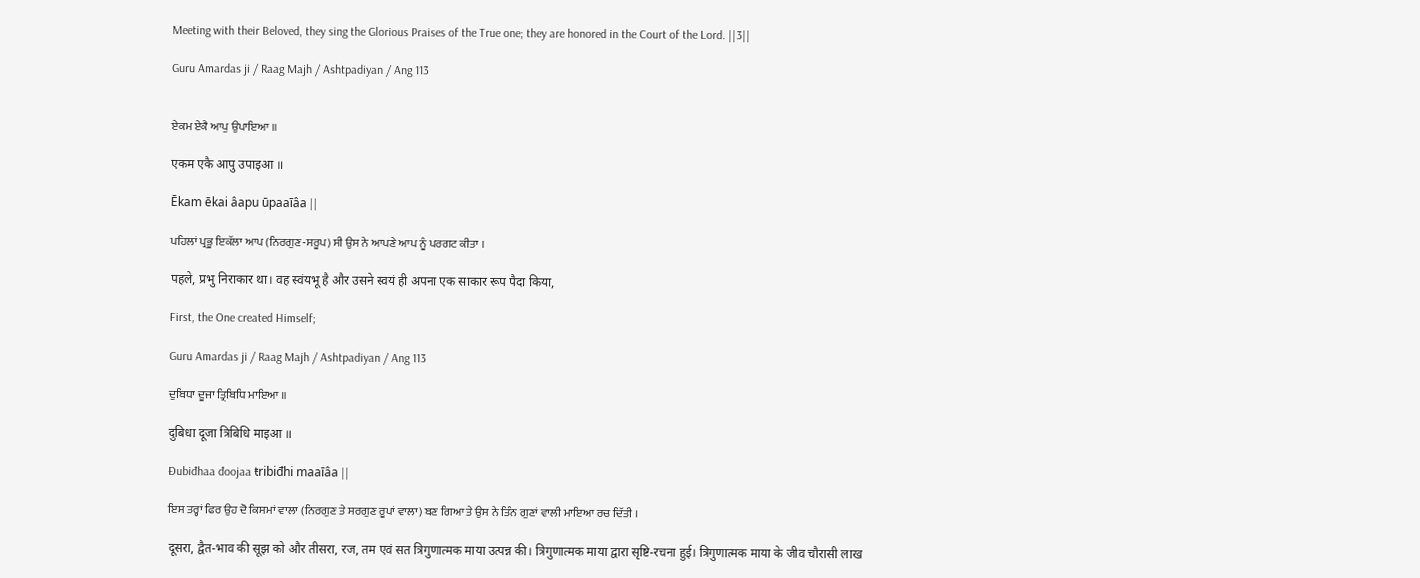Meeting with their Beloved, they sing the Glorious Praises of the True one; they are honored in the Court of the Lord. ||3||

Guru Amardas ji / Raag Majh / Ashtpadiyan / Ang 113


ਏਕਮ ਏਕੈ ਆਪੁ ਉਪਾਇਆ ॥

एकम एकै आपु उपाइआ ॥

Ēkam ēkai âapu ūpaaīâa ||

ਪਹਿਲਾਂ ਪ੍ਰਭੂ ਇਕੱਲਾ ਆਪ (ਨਿਰਗੁਣ-ਸਰੂਪ) ਸੀ ਉਸ ਨੇ ਆਪਣੇ ਆਪ ਨੂੰ ਪਰਗਟ ਕੀਤਾ ।

पहले, प्रभु निराकार था। वह स्वंयभू है और उसने स्वयं ही अपना एक साकार रूप पैदा किया,

First, the One created Himself;

Guru Amardas ji / Raag Majh / Ashtpadiyan / Ang 113

ਦੁਬਿਧਾ ਦੂਜਾ ਤ੍ਰਿਬਿਧਿ ਮਾਇਆ ॥

दुबिधा दूजा त्रिबिधि माइआ ॥

Đubiđhaa đoojaa ŧribiđhi maaīâa ||

ਇਸ ਤਰ੍ਹਾਂ ਫਿਰ ਉਹ ਦੋ ਕਿਸਮਾਂ ਵਾਲਾ (ਨਿਰਗੁਣ ਤੇ ਸਰਗੁਣ ਰੂਪਾਂ ਵਾਲਾ) ਬਣ ਗਿਆ ਤੇ ਉਸ ਨੇ ਤਿੰਨ ਗੁਣਾਂ ਵਾਲੀ ਮਾਇਆ ਰਚ ਦਿੱਤੀ ।

दूसरा, द्वैत-भाव की सूझ को और तीसरा, रज, तम एवं सत त्रिगुणात्मक माया उत्पन्न की। त्रिगुणात्मक माया द्वारा सृष्टि-रचना हुई। त्रिगुणात्मक माया के जीव चौरासी लाख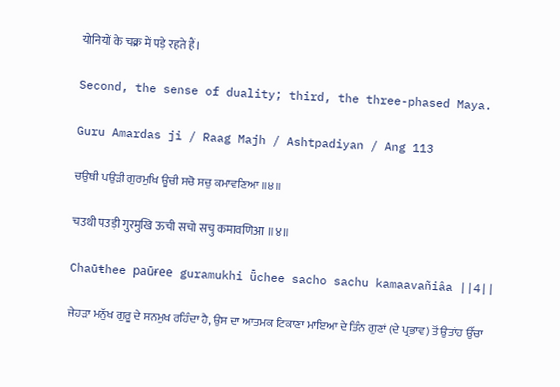योनियों के चक्र में पड़े रहते हैं।

Second, the sense of duality; third, the three-phased Maya.

Guru Amardas ji / Raag Majh / Ashtpadiyan / Ang 113

ਚਉਥੀ ਪਉੜੀ ਗੁਰਮੁਖਿ ਊਚੀ ਸਚੋ ਸਚੁ ਕਮਾਵਣਿਆ ॥੪॥

चउथी पउड़ी गुरमुखि ऊची सचो सचु कमावणिआ ॥४॥

Chaūŧhee paūɍee guramukhi ǖchee sacho sachu kamaavañiâa ||4||

ਜੇਹੜਾ ਮਨੁੱਖ ਗੁਰੂ ਦੇ ਸਨਮੁਖ ਰਹਿੰਦਾ ਹੈ, ਉਸ ਦਾ ਆਤਮਕ ਟਿਕਾਣਾ ਮਾਇਆ ਦੇ ਤਿੰਨ ਗੁਣਾਂ (ਦੇ ਪ੍ਰਭਾਵ) ਤੋਂ ਉਤਾਂਹ ਉੱਚਾ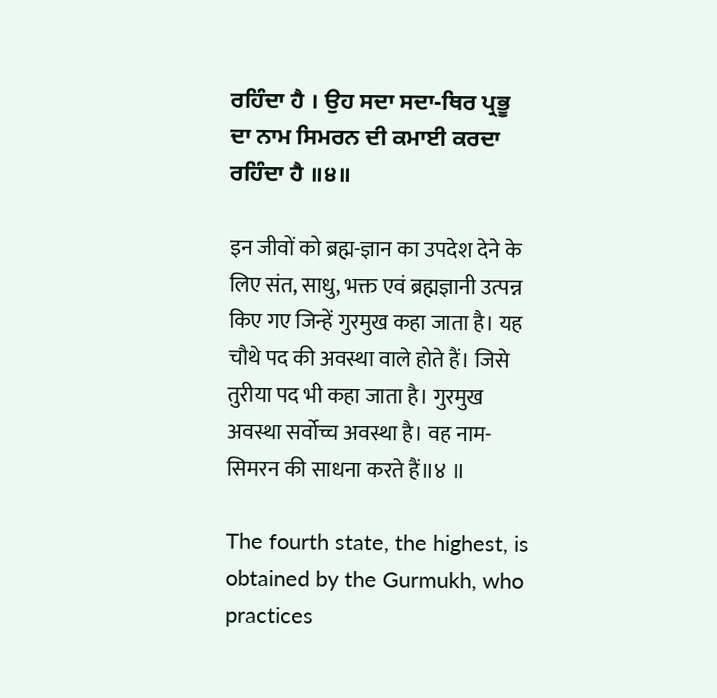ਰਹਿੰਦਾ ਹੈ । ਉਹ ਸਦਾ ਸਦਾ-ਥਿਰ ਪ੍ਰਭੂ ਦਾ ਨਾਮ ਸਿਮਰਨ ਦੀ ਕਮਾਈ ਕਰਦਾ ਰਹਿੰਦਾ ਹੈ ॥੪॥

इन जीवों को ब्रह्म-ज्ञान का उपदेश देने के लिए संत, साधु, भक्त एवं ब्रह्मज्ञानी उत्पन्न किए गए जिन्हें गुरमुख कहा जाता है। यह चौथे पद की अवस्था वाले होते हैं। जिसे तुरीया पद भी कहा जाता है। गुरमुख अवस्था सर्वोच्च अवस्था है। वह नाम-सिमरन की साधना करते हैं॥४ ॥

The fourth state, the highest, is obtained by the Gurmukh, who practices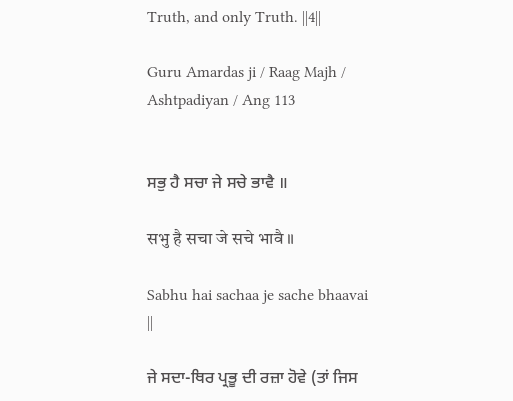Truth, and only Truth. ||4||

Guru Amardas ji / Raag Majh / Ashtpadiyan / Ang 113


ਸਭੁ ਹੈ ਸਚਾ ਜੇ ਸਚੇ ਭਾਵੈ ॥

सभु है सचा जे सचे भावै ॥

Sabhu hai sachaa je sache bhaavai ||

ਜੇ ਸਦਾ-ਥਿਰ ਪ੍ਰਭੂ ਦੀ ਰਜ਼ਾ ਹੋਵੇ (ਤਾਂ ਜਿਸ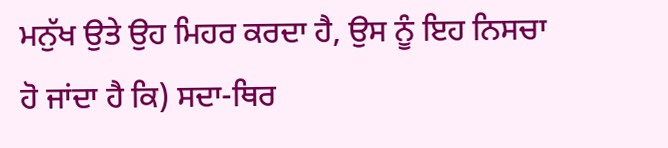ਮਨੁੱਖ ਉਤੇ ਉਹ ਮਿਹਰ ਕਰਦਾ ਹੈ, ਉਸ ਨੂੰ ਇਹ ਨਿਸਚਾ ਹੋ ਜਾਂਦਾ ਹੈ ਕਿ) ਸਦਾ-ਥਿਰ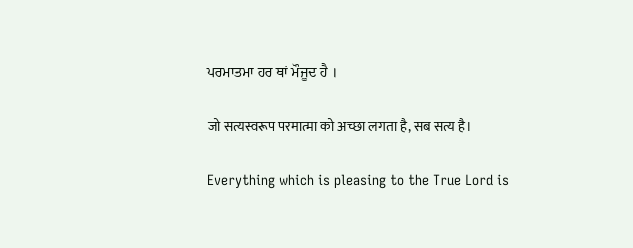ਪਰਮਾਤਮਾ ਹਰ ਥਾਂ ਮੌਜੂਦ ਹੈ ।

जो सत्यस्वरूप परमात्मा को अच्छा लगता है, सब सत्य है।

Everything which is pleasing to the True Lord is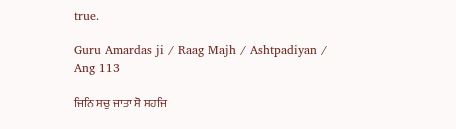true.

Guru Amardas ji / Raag Majh / Ashtpadiyan / Ang 113

ਜਿਨਿ ਸਚੁ ਜਾਤਾ ਸੋ ਸਹਜਿ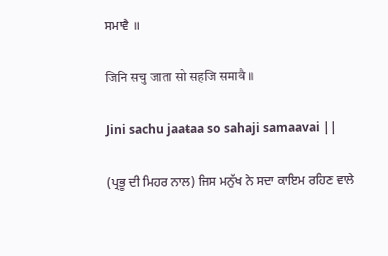ਸਮਾਵੈ ॥

जिनि सचु जाता सो सहजि समावै ॥

Jini sachu jaaŧaa so sahaji samaavai ||

(ਪ੍ਰਭੂ ਦੀ ਮਿਹਰ ਨਾਲ) ਜਿਸ ਮਨੁੱਖ ਨੇ ਸਦਾ ਕਾਇਮ ਰਹਿਣ ਵਾਲੇ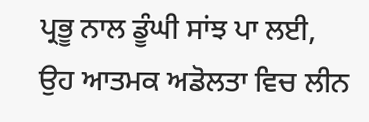ਪ੍ਰਭੂ ਨਾਲ ਡੂੰਘੀ ਸਾਂਝ ਪਾ ਲਈ, ਉਹ ਆਤਮਕ ਅਡੋਲਤਾ ਵਿਚ ਲੀਨ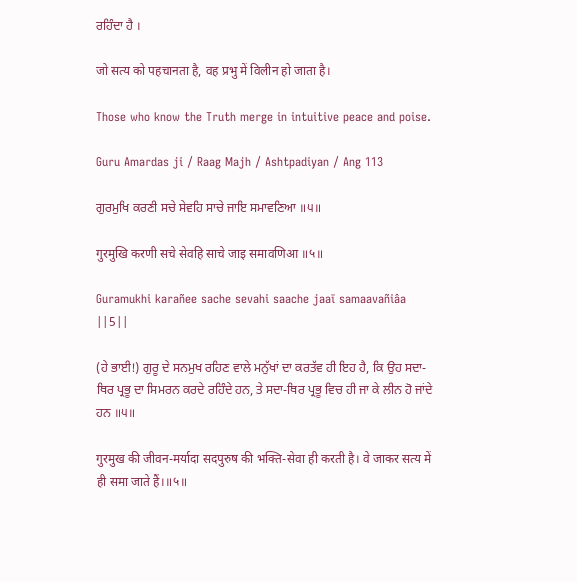ਰਹਿੰਦਾ ਹੈ ।

जो सत्य को पहचानता है, वह प्रभु में विलीन हो जाता है।

Those who know the Truth merge in intuitive peace and poise.

Guru Amardas ji / Raag Majh / Ashtpadiyan / Ang 113

ਗੁਰਮੁਖਿ ਕਰਣੀ ਸਚੇ ਸੇਵਹਿ ਸਾਚੇ ਜਾਇ ਸਮਾਵਣਿਆ ॥੫॥

गुरमुखि करणी सचे सेवहि साचे जाइ समावणिआ ॥५॥

Guramukhi karañee sache sevahi saache jaaī samaavañiâa ||5||

(ਹੇ ਭਾਈ!) ਗੁਰੂ ਦੇ ਸਨਮੁਖ ਰਹਿਣ ਵਾਲੇ ਮਨੁੱਖਾਂ ਦਾ ਕਰਤੱਵ ਹੀ ਇਹ ਹੈ, ਕਿ ਉਹ ਸਦਾ-ਥਿਰ ਪ੍ਰਭੂ ਦਾ ਸਿਮਰਨ ਕਰਦੇ ਰਹਿੰਦੇ ਹਨ, ਤੇ ਸਦਾ-ਥਿਰ ਪ੍ਰਭੂ ਵਿਚ ਹੀ ਜਾ ਕੇ ਲੀਨ ਹੋ ਜਾਂਦੇ ਹਨ ॥੫॥

गुरमुख की जीवन-मर्यादा सदपुरुष की भक्ति-सेवा ही करती है। वे जाकर सत्य में ही समा जाते हैं।॥५॥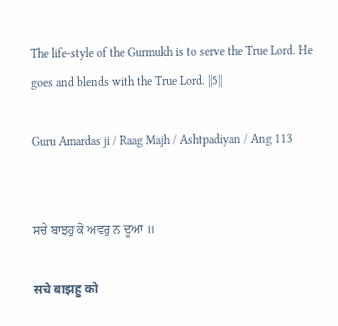The life-style of the Gurmukh is to serve the True Lord. He goes and blends with the True Lord. ||5||

Guru Amardas ji / Raag Majh / Ashtpadiyan / Ang 113


ਸਚੇ ਬਾਝਹੁ ਕੋ ਅਵਰੁ ਨ ਦੂਆ ॥

सचे बाझहु को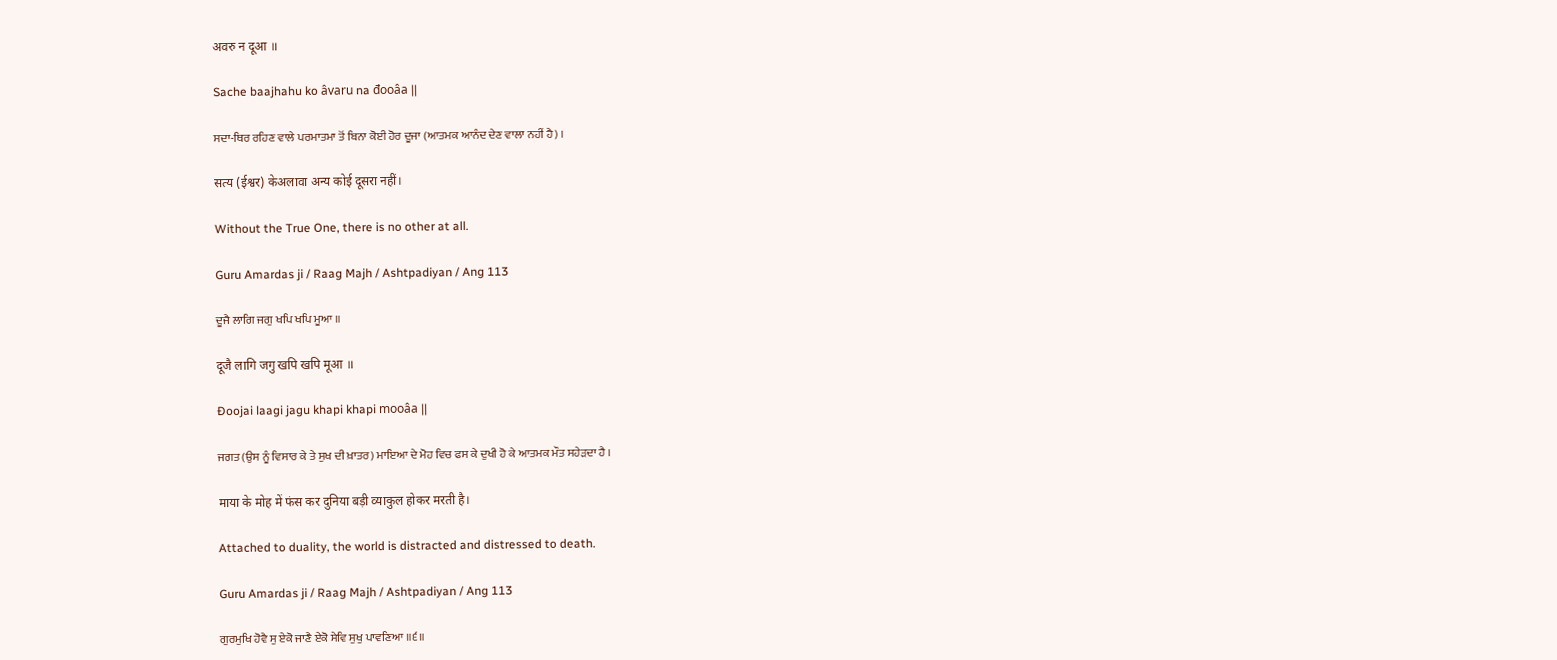अवरु न दूआ ॥

Sache baajhahu ko âvaru na đooâa ||

ਸਦਾ-ਥਿਰ ਰਹਿਣ ਵਾਲੇ ਪਰਮਾਤਮਾ ਤੋਂ ਬਿਨਾ ਕੋਈ ਹੋਰ ਦੂਜਾ (ਆਤਮਕ ਆਨੰਦ ਦੇਣ ਵਾਲਾ ਨਹੀਂ ਹੈ) ।

सत्य (ईश्वर) केअलावा अन्य कोई दूसरा नहीं।

Without the True One, there is no other at all.

Guru Amardas ji / Raag Majh / Ashtpadiyan / Ang 113

ਦੂਜੈ ਲਾਗਿ ਜਗੁ ਖਪਿ ਖਪਿ ਮੂਆ ॥

दूजै लागि जगु खपि खपि मूआ ॥

Đoojai laagi jagu khapi khapi mooâa ||

ਜਗਤ (ਉਸ ਨੂੰ ਵਿਸਾਰ ਕੇ ਤੇ ਸੁਖ ਦੀ ਖ਼ਾਤਰ) ਮਾਇਆ ਦੇ ਮੋਹ ਵਿਚ ਫਸ ਕੇ ਦੁਖੀ ਹੋ ਕੇ ਆਤਮਕ ਮੌਤ ਸਹੇੜਦਾ ਹੈ ।

माया के मोह में फंस कर दुनिया बड़ी व्याकुल होकर मरती है।

Attached to duality, the world is distracted and distressed to death.

Guru Amardas ji / Raag Majh / Ashtpadiyan / Ang 113

ਗੁਰਮੁਖਿ ਹੋਵੈ ਸੁ ਏਕੋ ਜਾਣੈ ਏਕੋ ਸੇਵਿ ਸੁਖੁ ਪਾਵਣਿਆ ॥੬॥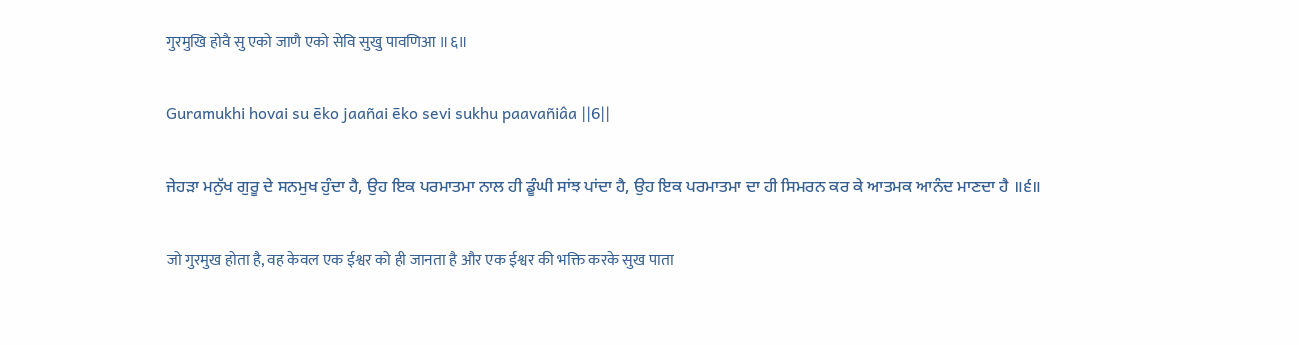गुरमुखि होवै सु एको जाणै एको सेवि सुखु पावणिआ ॥६॥

Guramukhi hovai su ēko jaañai ēko sevi sukhu paavañiâa ||6||

ਜੇਹੜਾ ਮਨੁੱਖ ਗੁਰੂ ਦੇ ਸਨਮੁਖ ਹੁੰਦਾ ਹੈ, ਉਹ ਇਕ ਪਰਮਾਤਮਾ ਨਾਲ ਹੀ ਡੂੰਘੀ ਸਾਂਝ ਪਾਂਦਾ ਹੈ, ਉਹ ਇਕ ਪਰਮਾਤਮਾ ਦਾ ਹੀ ਸਿਮਰਨ ਕਰ ਕੇ ਆਤਮਕ ਆਨੰਦ ਮਾਣਦਾ ਹੈ ॥੬॥

जो गुरमुख होता है, वह केवल एक ईश्वर को ही जानता है और एक ईश्वर की भक्ति करके सुख पाता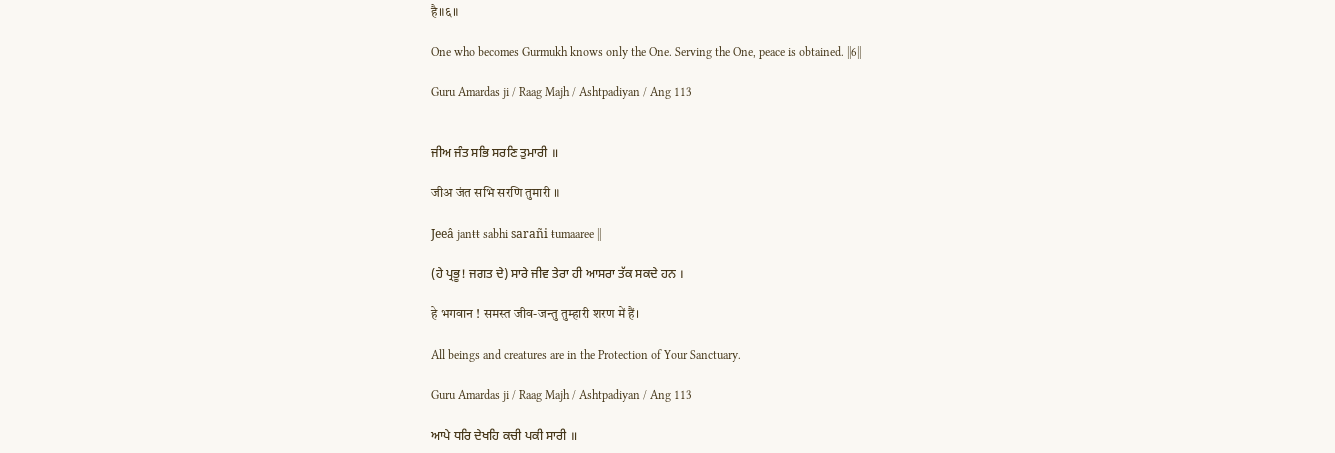है॥६॥

One who becomes Gurmukh knows only the One. Serving the One, peace is obtained. ||6||

Guru Amardas ji / Raag Majh / Ashtpadiyan / Ang 113


ਜੀਅ ਜੰਤ ਸਭਿ ਸਰਣਿ ਤੁਮਾਰੀ ॥

जीअ जंत सभि सरणि तुमारी ॥

Jeeâ janŧŧ sabhi sarañi ŧumaaree ||

(ਹੇ ਪ੍ਰਭੂ! ਜਗਤ ਦੇ) ਸਾਰੇ ਜੀਵ ਤੇਰਾ ਹੀ ਆਸਰਾ ਤੱਕ ਸਕਦੇ ਹਨ ।

हे भगवान ! समस्त जीव-जन्तु तुम्हारी शरण में हैं।

All beings and creatures are in the Protection of Your Sanctuary.

Guru Amardas ji / Raag Majh / Ashtpadiyan / Ang 113

ਆਪੇ ਧਰਿ ਦੇਖਹਿ ਕਚੀ ਪਕੀ ਸਾਰੀ ॥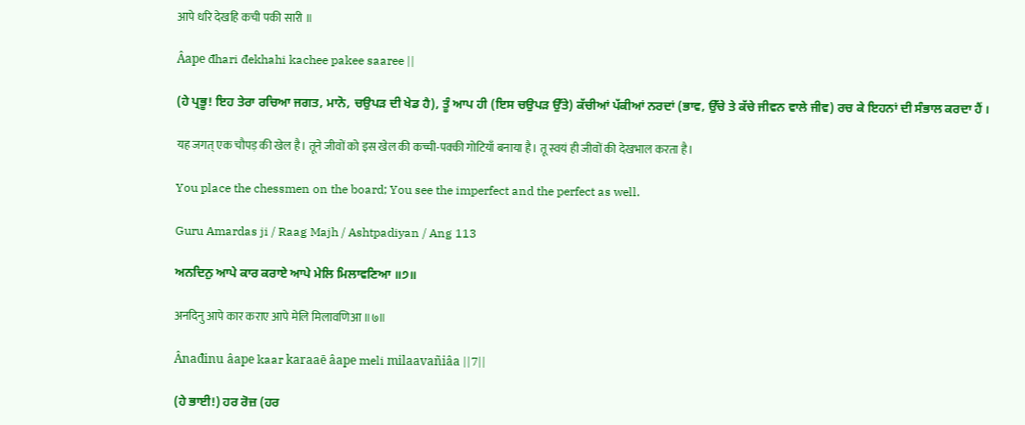आपे धरि देखहि कची पकी सारी ॥

Âape đhari đekhahi kachee pakee saaree ||

(ਹੇ ਪ੍ਰਭੂ! ਇਹ ਤੇਰਾ ਰਚਿਆ ਜਗਤ, ਮਾਨੋ, ਚਉਪੜ ਦੀ ਖੇਡ ਹੈ), ਤੂੰ ਆਪ ਹੀ (ਇਸ ਚਉਪੜ ਉੱਤੇ) ਕੱਚੀਆਂ ਪੱਕੀਆਂ ਨਰਦਾਂ (ਭਾਵ, ਉੱਚੇ ਤੇ ਕੱਚੇ ਜੀਵਨ ਵਾਲੇ ਜੀਵ) ਰਚ ਕੇ ਇਹਨਾਂ ਦੀ ਸੰਭਾਲ ਕਰਦਾ ਹੈਂ ।

यह जगत् एक चौपड़ की खेल है। तूने जीवों को इस खेल की कच्ची-पक्की गोटियाँ बनाया है। तू स्वयं ही जीवों की देखभाल करता है।

You place the chessmen on the board; You see the imperfect and the perfect as well.

Guru Amardas ji / Raag Majh / Ashtpadiyan / Ang 113

ਅਨਦਿਨੁ ਆਪੇ ਕਾਰ ਕਰਾਏ ਆਪੇ ਮੇਲਿ ਮਿਲਾਵਣਿਆ ॥੭॥

अनदिनु आपे कार कराए आपे मेलि मिलावणिआ ॥७॥

Ânađinu âape kaar karaaē âape meli milaavañiâa ||7||

(ਹੇ ਭਾਈ!) ਹਰ ਰੋਜ਼ (ਹਰ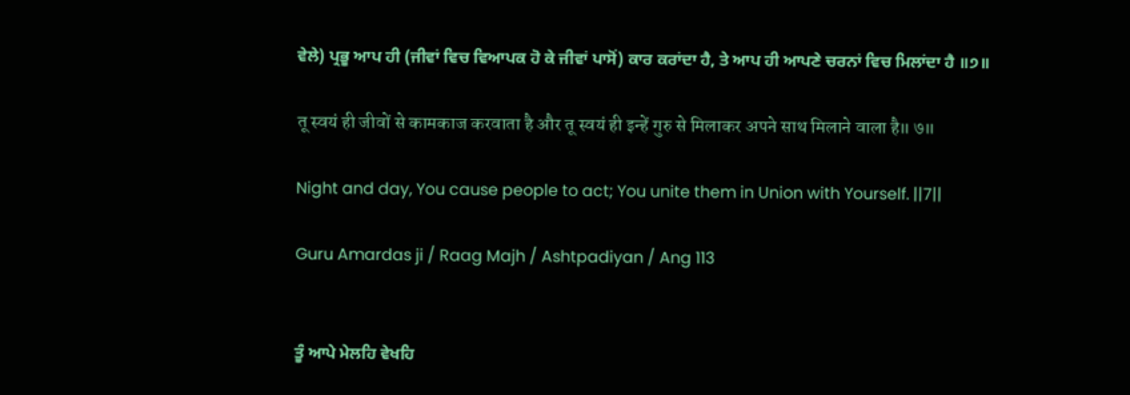ਵੇਲੇ) ਪ੍ਰਭੂ ਆਪ ਹੀ (ਜੀਵਾਂ ਵਿਚ ਵਿਆਪਕ ਹੋ ਕੇ ਜੀਵਾਂ ਪਾਸੋਂ) ਕਾਰ ਕਰਾਂਦਾ ਹੈ, ਤੇ ਆਪ ਹੀ ਆਪਣੇ ਚਰਨਾਂ ਵਿਚ ਮਿਲਾਂਦਾ ਹੈ ॥੭॥

तू स्वयं ही जीवों से कामकाज करवाता है और तू स्वयं ही इन्हें गुरु से मिलाकर अपने साथ मिलाने वाला है॥ ७॥

Night and day, You cause people to act; You unite them in Union with Yourself. ||7||

Guru Amardas ji / Raag Majh / Ashtpadiyan / Ang 113


ਤੂੰ ਆਪੇ ਮੇਲਹਿ ਵੇਖਹਿ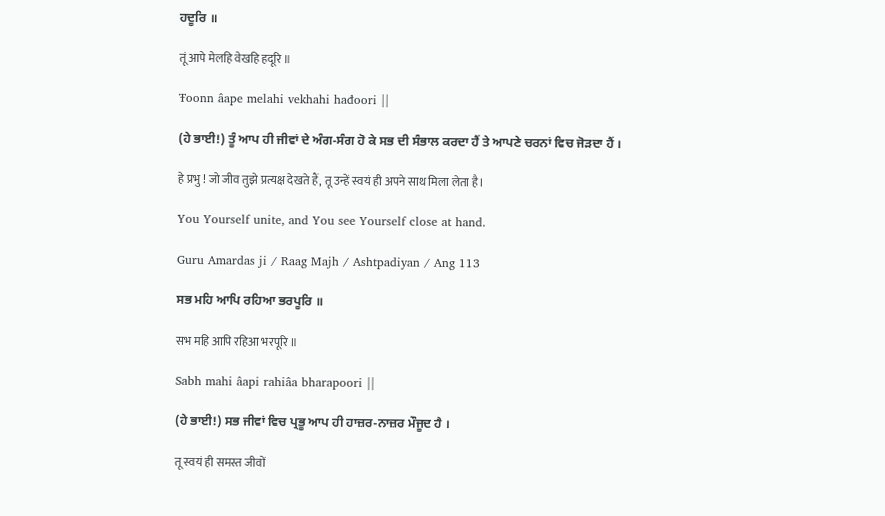ਹਦੂਰਿ ॥

तूं आपे मेलहि वेखहि हदूरि ॥

Ŧoonn âape melahi vekhahi hađoori ||

(ਹੇ ਭਾਈ!) ਤੂੰ ਆਪ ਹੀ ਜੀਵਾਂ ਦੇ ਅੰਗ-ਸੰਗ ਹੋ ਕੇ ਸਭ ਦੀ ਸੰਭਾਲ ਕਰਦਾ ਹੈਂ ਤੇ ਆਪਣੇ ਚਰਨਾਂ ਵਿਚ ਜੋੜਦਾ ਹੈਂ ।

हे प्रभु ! जो जीव तुझे प्रत्यक्ष देखते हैं, तू उन्हें स्वयं ही अपने साथ मिला लेता है।

You Yourself unite, and You see Yourself close at hand.

Guru Amardas ji / Raag Majh / Ashtpadiyan / Ang 113

ਸਭ ਮਹਿ ਆਪਿ ਰਹਿਆ ਭਰਪੂਰਿ ॥

सभ महि आपि रहिआ भरपूरि ॥

Sabh mahi âapi rahiâa bharapoori ||

(ਹੇ ਭਾਈ!) ਸਭ ਜੀਵਾਂ ਵਿਚ ਪ੍ਰਭੂ ਆਪ ਹੀ ਹਾਜ਼ਰ-ਨਾਜ਼ਰ ਮੌਜੂਦ ਹੈ ।

तू स्वयं ही समस्त जीवों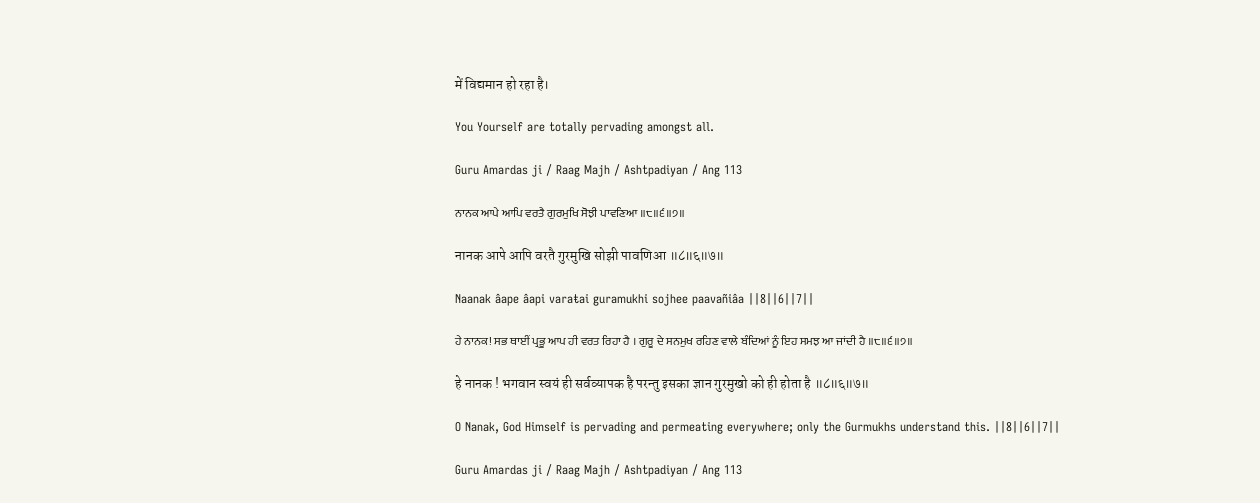में विद्यमान हो रहा है।

You Yourself are totally pervading amongst all.

Guru Amardas ji / Raag Majh / Ashtpadiyan / Ang 113

ਨਾਨਕ ਆਪੇ ਆਪਿ ਵਰਤੈ ਗੁਰਮੁਖਿ ਸੋਝੀ ਪਾਵਣਿਆ ॥੮॥੬॥੭॥

नानक आपे आपि वरतै गुरमुखि सोझी पावणिआ ॥८॥६॥७॥

Naanak âape âapi varaŧai guramukhi sojhee paavañiâa ||8||6||7||

ਹੇ ਨਾਨਕ! ਸਭ ਥਾਈਂ ਪ੍ਰਭੂ ਆਪ ਹੀ ਵਰਤ ਰਿਹਾ ਹੈ । ਗੁਰੂ ਦੇ ਸਨਮੁਖ ਰਹਿਣ ਵਾਲੇ ਬੰਦਿਆਂ ਨੂੰ ਇਹ ਸਮਝ ਆ ਜਾਂਦੀ ਹੈ ॥੮॥੬॥੭॥

हे नानक ! भगवान स्वयं ही सर्वव्यापक है परन्तु इसका ज्ञान गुरमुखो को ही होता है ॥८॥६॥७॥

O Nanak, God Himself is pervading and permeating everywhere; only the Gurmukhs understand this. ||8||6||7||

Guru Amardas ji / Raag Majh / Ashtpadiyan / Ang 113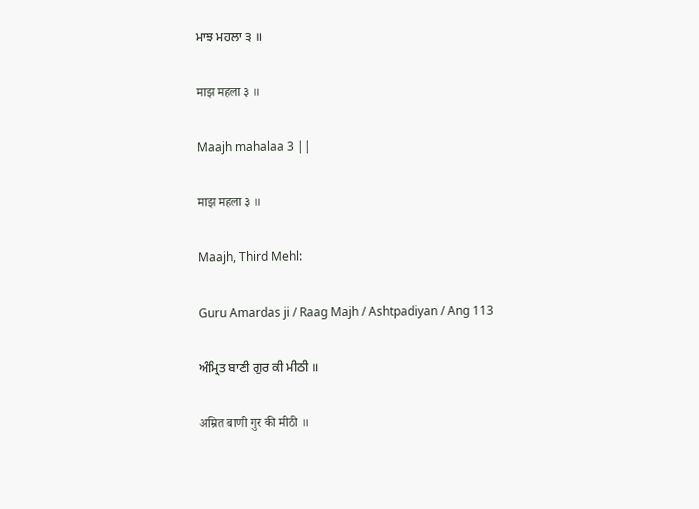ਮਾਝ ਮਹਲਾ ੩ ॥

माझ महला ३ ॥

Maajh mahalaa 3 ||

माझ महला ३ ॥

Maajh, Third Mehl:

Guru Amardas ji / Raag Majh / Ashtpadiyan / Ang 113

ਅੰਮ੍ਰਿਤ ਬਾਣੀ ਗੁਰ ਕੀ ਮੀਠੀ ॥

अम्रित बाणी गुर की मीठी ॥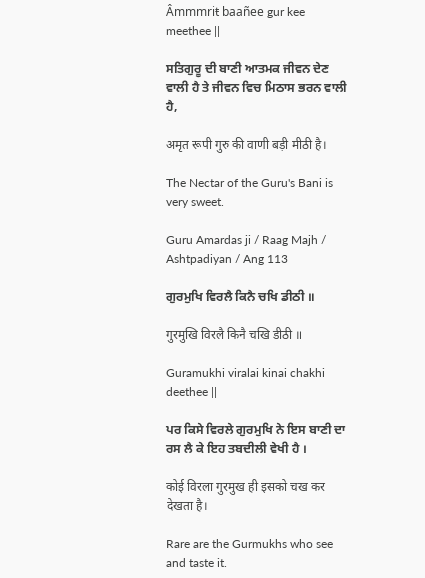Âmmmriŧ baañee gur kee meethee ||

ਸਤਿਗੁਰੂ ਦੀ ਬਾਣੀ ਆਤਮਕ ਜੀਵਨ ਦੇਣ ਵਾਲੀ ਹੈ ਤੇ ਜੀਵਨ ਵਿਚ ਮਿਠਾਸ ਭਰਨ ਵਾਲੀ ਹੈ,

अमृत रूपी गुरु की वाणी बड़ी मीठी है।

The Nectar of the Guru's Bani is very sweet.

Guru Amardas ji / Raag Majh / Ashtpadiyan / Ang 113

ਗੁਰਮੁਖਿ ਵਿਰਲੈ ਕਿਨੈ ਚਖਿ ਡੀਠੀ ॥

गुरमुखि विरलै किनै चखि डीठी ॥

Guramukhi viralai kinai chakhi deethee ||

ਪਰ ਕਿਸੇ ਵਿਰਲੇ ਗੁਰਮੁਖਿ ਨੇ ਇਸ ਬਾਣੀ ਦਾ ਰਸ ਲੈ ਕੇ ਇਹ ਤਬਦੀਲੀ ਵੇਖੀ ਹੈ ।

कोई विरला गुरमुख ही इसको चख कर देखता है।

Rare are the Gurmukhs who see and taste it.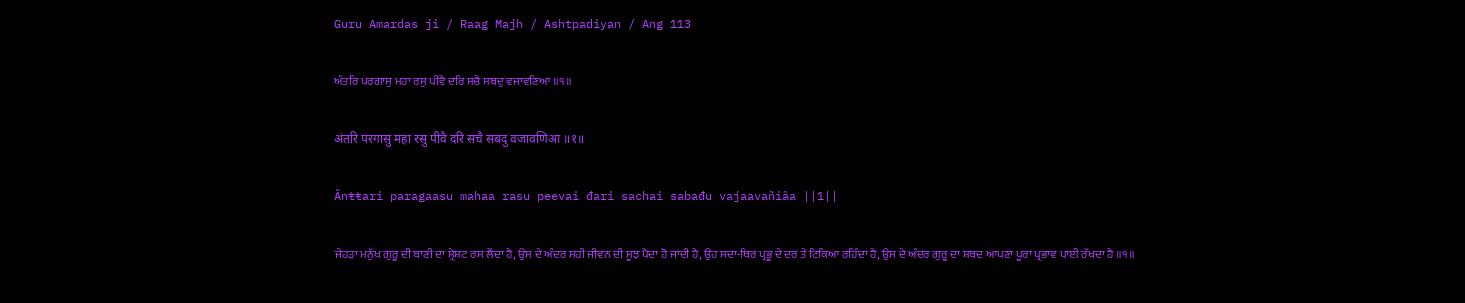Guru Amardas ji / Raag Majh / Ashtpadiyan / Ang 113

ਅੰਤਰਿ ਪਰਗਾਸੁ ਮਹਾ ਰਸੁ ਪੀਵੈ ਦਰਿ ਸਚੈ ਸਬਦੁ ਵਜਾਵਣਿਆ ॥੧॥

अंतरि परगासु महा रसु पीवै दरि सचै सबदु वजावणिआ ॥१॥

Ânŧŧari paragaasu mahaa rasu peevai đari sachai sabađu vajaavañiâa ||1||

ਜੇਹੜਾ ਮਨੁੱਖ ਗੁਰੂ ਦੀ ਬਾਣੀ ਦਾ ਸ੍ਰੇਸ਼ਟ ਰਸ ਲੈਂਦਾ ਹੈ, ਉਸ ਦੇ ਅੰਦਰ ਸਹੀ ਜੀਵਨ ਦੀ ਸੂਝ ਪੈਦਾ ਹੋ ਜਾਂਦੀ ਹੈ, ਉਹ ਸਦਾ-ਥਿਰ ਪ੍ਰਭੂ ਦੇ ਦਰ ਤੇ ਟਿਕਿਆ ਰਹਿੰਦਾ ਹੈ, ਉਸ ਦੇ ਅੰਦਰ ਗੁਰੂ ਦਾ ਸ਼ਬਦ ਆਪਣਾ ਪੂਰਾ ਪ੍ਰਭਾਵ ਪਾਈ ਰੱਖਦਾ ਹੈ ॥੧॥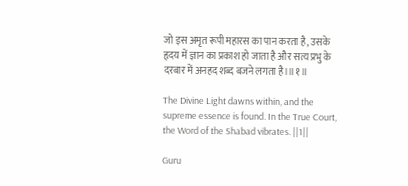जो इस अमृत रूपी महारस का पान करता है, उसके हृदय में ज्ञान का प्रकाश हो जाता है और सत्य प्रभु के दरबार में अनहद शब्द बजने लगता है।॥१॥

The Divine Light dawns within, and the supreme essence is found. In the True Court, the Word of the Shabad vibrates. ||1||

Guru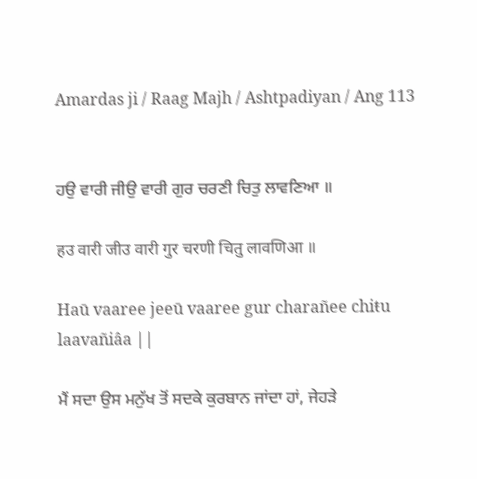Amardas ji / Raag Majh / Ashtpadiyan / Ang 113


ਹਉ ਵਾਰੀ ਜੀਉ ਵਾਰੀ ਗੁਰ ਚਰਣੀ ਚਿਤੁ ਲਾਵਣਿਆ ॥

हउ वारी जीउ वारी गुर चरणी चितु लावणिआ ॥

Haū vaaree jeeū vaaree gur charañee chiŧu laavañiâa ||

ਮੈਂ ਸਦਾ ਉਸ ਮਨੁੱਖ ਤੋਂ ਸਦਕੇ ਕੁਰਬਾਨ ਜਾਂਦਾ ਹਾਂ, ਜੇਹੜੇ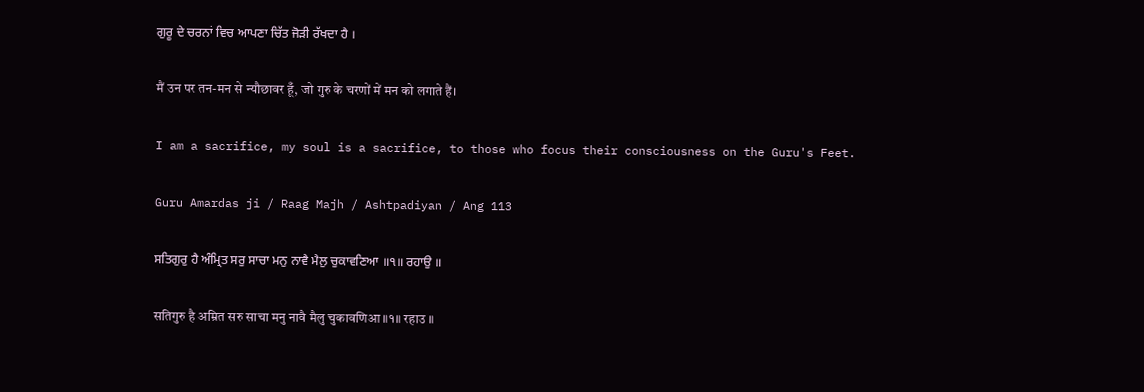ਗੁਰੂ ਦੇ ਚਰਨਾਂ ਵਿਚ ਆਪਣਾ ਚਿੱਤ ਜੋੜੀ ਰੱਖਦਾ ਹੈ ।

मैं उन पर तन-मन से न्यौछावर हूँ, जो गुरु के चरणों में मन को लगाते हैं।

I am a sacrifice, my soul is a sacrifice, to those who focus their consciousness on the Guru's Feet.

Guru Amardas ji / Raag Majh / Ashtpadiyan / Ang 113

ਸਤਿਗੁਰੁ ਹੈ ਅੰਮ੍ਰਿਤ ਸਰੁ ਸਾਚਾ ਮਨੁ ਨਾਵੈ ਮੈਲੁ ਚੁਕਾਵਣਿਆ ॥੧॥ ਰਹਾਉ ॥

सतिगुरु है अम्रित सरु साचा मनु नावै मैलु चुकावणिआ ॥१॥ रहाउ ॥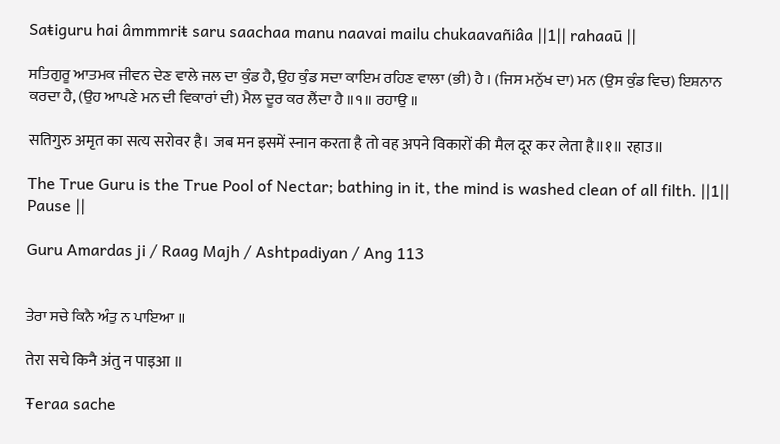Saŧiguru hai âmmmriŧ saru saachaa manu naavai mailu chukaavañiâa ||1|| rahaaū ||

ਸਤਿਗੁਰੂ ਆਤਮਕ ਜੀਵਨ ਦੇਣ ਵਾਲੇ ਜਲ ਦਾ ਕੁੰਡ ਹੈ, ਉਹ ਕੁੰਡ ਸਦਾ ਕਾਇਮ ਰਹਿਣ ਵਾਲਾ (ਭੀ) ਹੈ । (ਜਿਸ ਮਨੁੱਖ ਦਾ) ਮਨ (ਉਸ ਕੁੰਡ ਵਿਚ) ਇਸ਼ਨਾਨ ਕਰਦਾ ਹੈ, (ਉਹ ਆਪਣੇ ਮਨ ਦੀ ਵਿਕਾਰਾਂ ਦੀ) ਮੈਲ ਦੂਰ ਕਰ ਲੈਂਦਾ ਹੈ ॥੧॥ ਰਹਾਉ ॥

सतिगुरु अमृत का सत्य सरोवर है। जब मन इसमें स्नान करता है तो वह अपने विकारों की मैल दूर कर लेता है॥१॥ रहाउ॥

The True Guru is the True Pool of Nectar; bathing in it, the mind is washed clean of all filth. ||1|| Pause ||

Guru Amardas ji / Raag Majh / Ashtpadiyan / Ang 113


ਤੇਰਾ ਸਚੇ ਕਿਨੈ ਅੰਤੁ ਨ ਪਾਇਆ ॥

तेरा सचे किनै अंतु न पाइआ ॥

Ŧeraa sache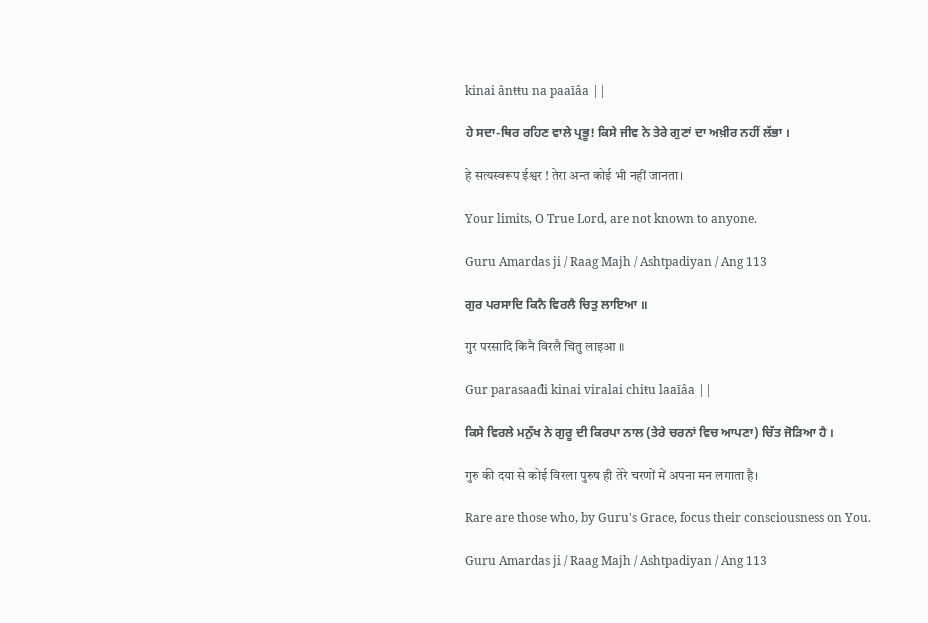kinai ânŧŧu na paaīâa ||

ਹੇ ਸਦਾ-ਥਿਰ ਰਹਿਣ ਵਾਲੇ ਪ੍ਰਭੂ! ਕਿਸੇ ਜੀਵ ਨੇ ਤੇਰੇ ਗੁਣਾਂ ਦਾ ਅਖ਼ੀਰ ਨਹੀਂ ਲੱਭਾ ।

हे सत्यस्वरूप ईश्वर ! तेरा अन्त कोई भी नहीं जानता।

Your limits, O True Lord, are not known to anyone.

Guru Amardas ji / Raag Majh / Ashtpadiyan / Ang 113

ਗੁਰ ਪਰਸਾਦਿ ਕਿਨੈ ਵਿਰਲੈ ਚਿਤੁ ਲਾਇਆ ॥

गुर परसादि किनै विरलै चितु लाइआ ॥

Gur parasaađi kinai viralai chiŧu laaīâa ||

ਕਿਸੇ ਵਿਰਲੇ ਮਨੁੱਖ ਨੇ ਗੁਰੂ ਦੀ ਕਿਰਪਾ ਨਾਲ (ਤੇਰੇ ਚਰਨਾਂ ਵਿਚ ਆਪਣਾ) ਚਿੱਤ ਜੋੜਿਆ ਹੈ ।

गुरु की दया से कोई विरला पुरुष ही तेरे चरणों में अपना मन लगाता है।

Rare are those who, by Guru's Grace, focus their consciousness on You.

Guru Amardas ji / Raag Majh / Ashtpadiyan / Ang 113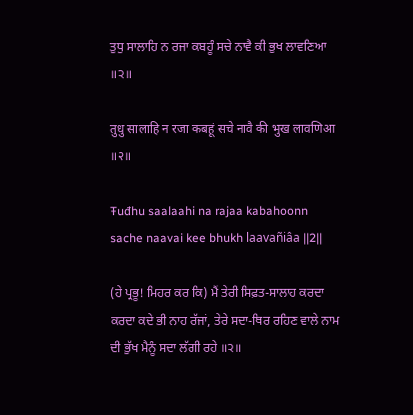ਤੁਧੁ ਸਾਲਾਹਿ ਨ ਰਜਾ ਕਬਹੂੰ ਸਚੇ ਨਾਵੈ ਕੀ ਭੁਖ ਲਾਵਣਿਆ ॥੨॥

तुधु सालाहि न रजा कबहूं सचे नावै की भुख लावणिआ ॥२॥

Ŧuđhu saalaahi na rajaa kabahoonn sache naavai kee bhukh laavañiâa ||2||

(ਹੇ ਪ੍ਰਭੂ! ਮਿਹਰ ਕਰ ਕਿ) ਮੈਂ ਤੇਰੀ ਸਿਫ਼ਤ-ਸਾਲਾਹ ਕਰਦਾ ਕਰਦਾ ਕਦੇ ਭੀ ਨਾਹ ਰੱਜਾਂ, ਤੇਰੇ ਸਦਾ-ਥਿਰ ਰਹਿਣ ਵਾਲੇ ਨਾਮ ਦੀ ਭੁੱਖ ਮੈਨੂੰ ਸਦਾ ਲੱਗੀ ਰਹੇ ॥੨॥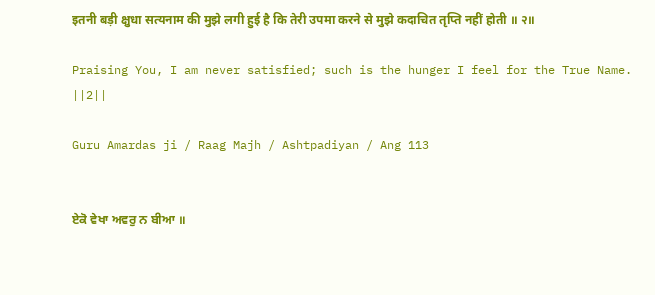इतनी बड़ी क्षुधा सत्यनाम की मुझे लगी हुई है कि तेरी उपमा करने से मुझे कदाचित तृप्ति नहीं होती ॥ २॥

Praising You, I am never satisfied; such is the hunger I feel for the True Name. ||2||

Guru Amardas ji / Raag Majh / Ashtpadiyan / Ang 113


ਏਕੋ ਵੇਖਾ ਅਵਰੁ ਨ ਬੀਆ ॥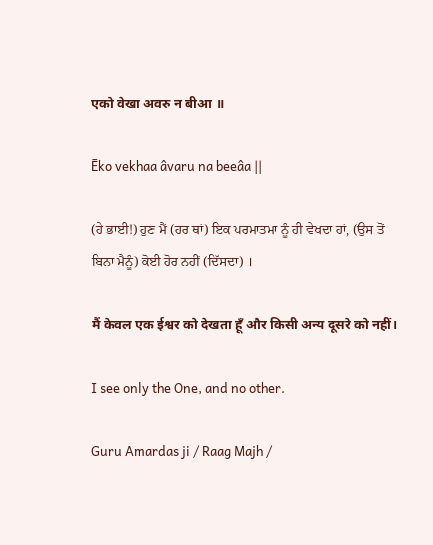एको वेखा अवरु न बीआ ॥

Ēko vekhaa âvaru na beeâa ||

(ਹੇ ਭਾਈ!) ਹੁਣ ਮੈਂ (ਹਰ ਥਾਂ) ਇਕ ਪਰਮਾਤਮਾ ਨੂੰ ਹੀ ਵੇਖਦਾ ਹਾਂ, (ਉਸ ਤੋਂ ਬਿਨਾ ਮੈਨੂੰ) ਕੋਈ ਹੋਰ ਨਹੀਂ (ਦਿੱਸਦਾ) ।

मैं केवल एक ईश्वर को देखता हूँ और किसी अन्य दूसरे को नहीं।

I see only the One, and no other.

Guru Amardas ji / Raag Majh /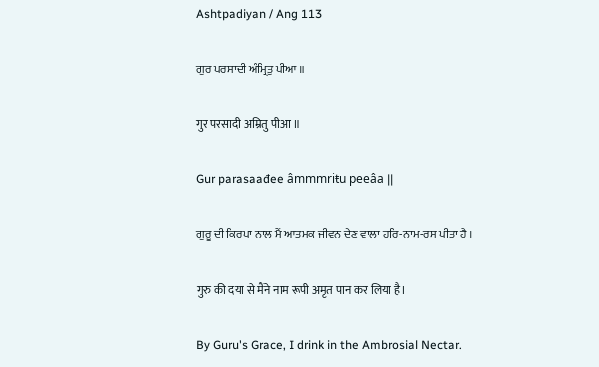Ashtpadiyan / Ang 113

ਗੁਰ ਪਰਸਾਦੀ ਅੰਮ੍ਰਿਤੁ ਪੀਆ ॥

गुर परसादी अम्रितु पीआ ॥

Gur parasaađee âmmmriŧu peeâa ||

ਗੁਰੂ ਦੀ ਕਿਰਪਾ ਨਾਲ ਮੈਂ ਆਤਮਕ ਜੀਵਨ ਦੇਣ ਵਾਲਾ ਹਰਿ-ਨਾਮ-ਰਸ ਪੀਤਾ ਹੈ ।

गुरु की दया से मैंने नाम रूपी अमृत पान कर लिया है।

By Guru's Grace, I drink in the Ambrosial Nectar.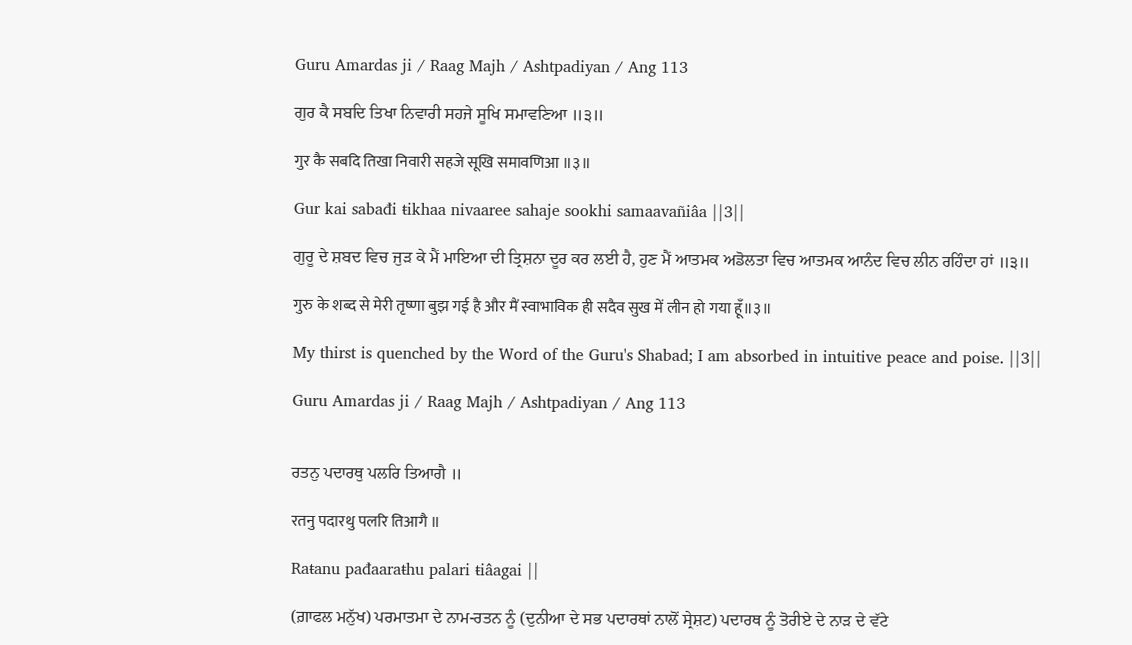Guru Amardas ji / Raag Majh / Ashtpadiyan / Ang 113

ਗੁਰ ਕੈ ਸਬਦਿ ਤਿਖਾ ਨਿਵਾਰੀ ਸਹਜੇ ਸੂਖਿ ਸਮਾਵਣਿਆ ॥੩॥

गुर कै सबदि तिखा निवारी सहजे सूखि समावणिआ ॥३॥

Gur kai sabađi ŧikhaa nivaaree sahaje sookhi samaavañiâa ||3||

ਗੁਰੂ ਦੇ ਸ਼ਬਦ ਵਿਚ ਜੁੜ ਕੇ ਮੈਂ ਮਾਇਆ ਦੀ ਤ੍ਰਿਸ਼ਨਾ ਦੂਰ ਕਰ ਲਈ ਹੈ, ਹੁਣ ਮੈਂ ਆਤਮਕ ਅਡੋਲਤਾ ਵਿਚ ਆਤਮਕ ਆਨੰਦ ਵਿਚ ਲੀਨ ਰਹਿੰਦਾ ਹਾਂ ॥੩॥

गुरु के शब्द से मेरी तृष्णा बुझ गई है और मैं स्वाभाविक ही सदैव सुख में लीन हो गया हूँ॥३॥

My thirst is quenched by the Word of the Guru's Shabad; I am absorbed in intuitive peace and poise. ||3||

Guru Amardas ji / Raag Majh / Ashtpadiyan / Ang 113


ਰਤਨੁ ਪਦਾਰਥੁ ਪਲਰਿ ਤਿਆਗੈ ॥

रतनु पदारथु पलरि तिआगै ॥

Raŧanu pađaaraŧhu palari ŧiâagai ||

(ਗ਼ਾਫਲ ਮਨੁੱਖ) ਪਰਮਾਤਮਾ ਦੇ ਨਾਮ-ਰਤਨ ਨੂੰ (ਦੁਨੀਆ ਦੇ ਸਭ ਪਦਾਰਥਾਂ ਨਾਲੋਂ ਸ੍ਰੇਸ਼ਟ) ਪਦਾਰਥ ਨੂੰ ਤੋਰੀਏ ਦੇ ਨਾੜ ਦੇ ਵੱਟੇ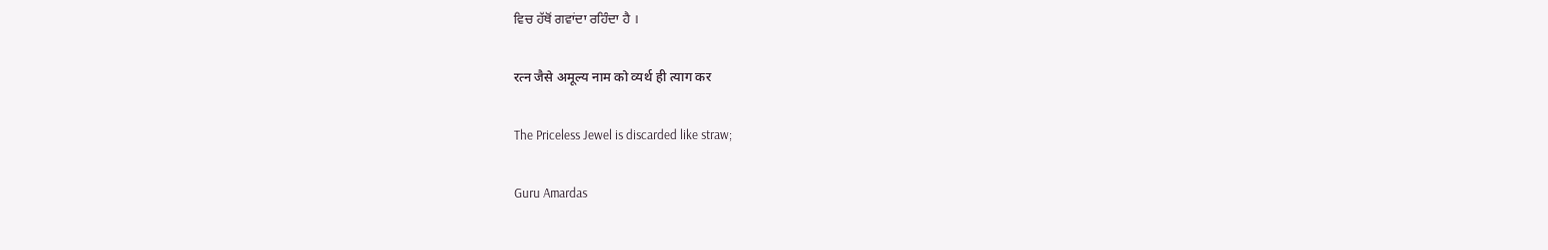ਵਿਚ ਹੱਥੋਂ ਗਵਾਂਦਾ ਰਹਿੰਦਾ ਹੈ ।

रत्न जैसे अमूल्य नाम को व्यर्थ ही त्याग कर

The Priceless Jewel is discarded like straw;

Guru Amardas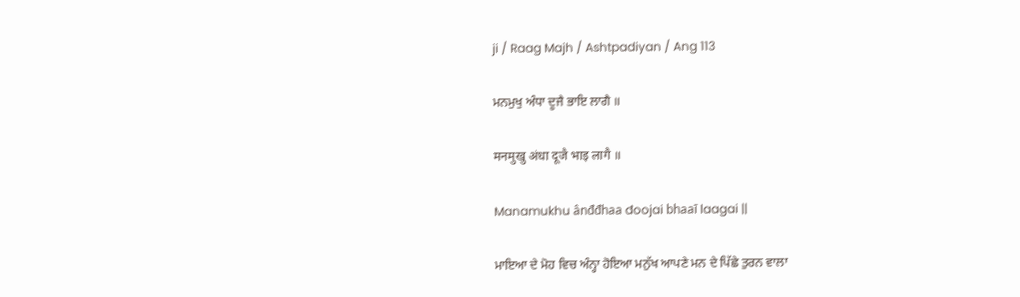ji / Raag Majh / Ashtpadiyan / Ang 113

ਮਨਮੁਖੁ ਅੰਧਾ ਦੂਜੈ ਭਾਇ ਲਾਗੈ ॥

मनमुखु अंधा दूजै भाइ लागै ॥

Manamukhu ânđđhaa đoojai bhaaī laagai ||

ਮਾਇਆ ਦੇ ਮੋਹ ਵਿਚ ਅੰਨ੍ਹਾ ਹੋਇਆ ਮਨੁੱਖ ਆਪਣੇ ਮਨ ਦੇ ਪਿੱਛੇ ਤੁਰਨ ਵਾਲਾ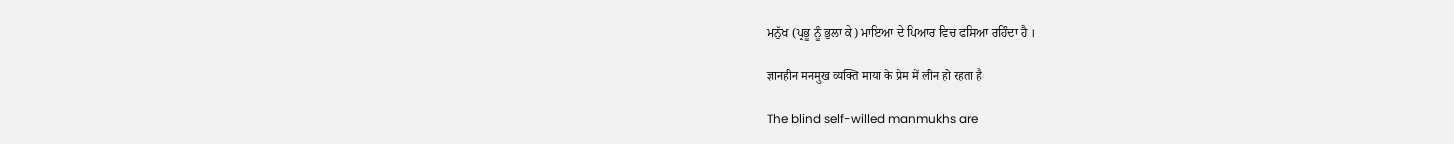ਮਨੁੱਖ (ਪ੍ਰਭੂ ਨੂੰ ਭੁਲਾ ਕੇ) ਮਾਇਆ ਦੇ ਪਿਆਰ ਵਿਚ ਫਸਿਆ ਰਹਿੰਦਾ ਹੈ ।

ज्ञानहीन मनमुख व्यक्ति माया के प्रेम में लीन हो रहता है

The blind self-willed manmukhs are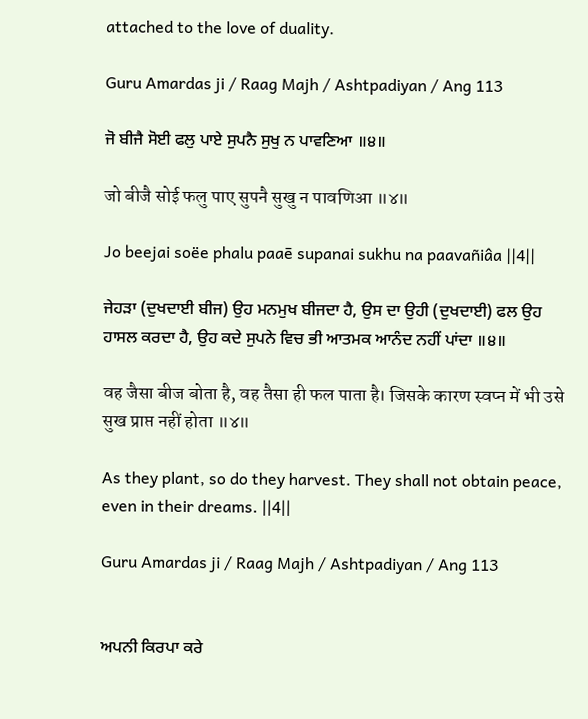attached to the love of duality.

Guru Amardas ji / Raag Majh / Ashtpadiyan / Ang 113

ਜੋ ਬੀਜੈ ਸੋਈ ਫਲੁ ਪਾਏ ਸੁਪਨੈ ਸੁਖੁ ਨ ਪਾਵਣਿਆ ॥੪॥

जो बीजै सोई फलु पाए सुपनै सुखु न पावणिआ ॥४॥

Jo beejai soëe phalu paaē supanai sukhu na paavañiâa ||4||

ਜੇਹੜਾ (ਦੁਖਦਾਈ ਬੀਜ) ਉਹ ਮਨਮੁਖ ਬੀਜਦਾ ਹੈ, ਉਸ ਦਾ ਉਹੀ (ਦੁਖਦਾਈ) ਫਲ ਉਹ ਹਾਸਲ ਕਰਦਾ ਹੈ, ਉਹ ਕਦੇ ਸੁਪਨੇ ਵਿਚ ਭੀ ਆਤਮਕ ਆਨੰਦ ਨਹੀਂ ਪਾਂਦਾ ॥੪॥

वह जैसा बीज बोता है, वह तैसा ही फल पाता है। जिसके कारण स्वप्न में भी उसे सुख प्राप्त नहीं होता ॥४॥

As they plant, so do they harvest. They shall not obtain peace, even in their dreams. ||4||

Guru Amardas ji / Raag Majh / Ashtpadiyan / Ang 113


ਅਪਨੀ ਕਿਰਪਾ ਕਰੇ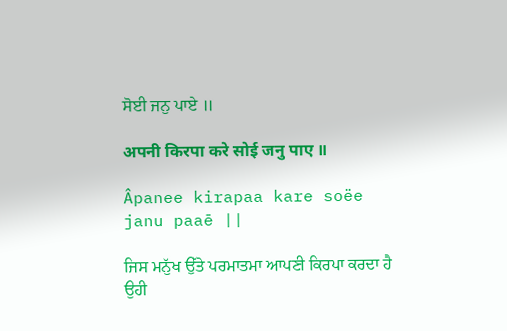ਸੋਈ ਜਨੁ ਪਾਏ ॥

अपनी किरपा करे सोई जनु पाए ॥

Âpanee kirapaa kare soëe janu paaē ||

ਜਿਸ ਮਨੁੱਖ ਉੱਤੇ ਪਰਮਾਤਮਾ ਆਪਣੀ ਕਿਰਪਾ ਕਰਦਾ ਹੈ ਉਹੀ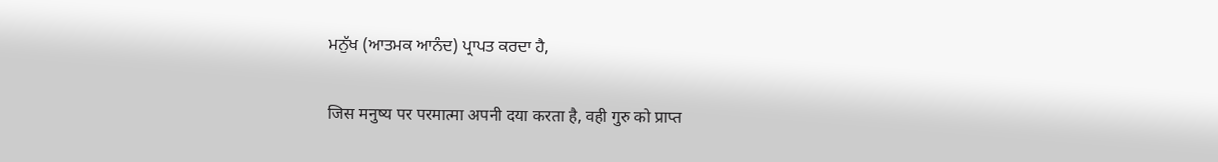ਮਨੁੱਖ (ਆਤਮਕ ਆਨੰਦ) ਪ੍ਰਾਪਤ ਕਰਦਾ ਹੈ,

जिस मनुष्य पर परमात्मा अपनी दया करता है, वही गुरु को प्राप्त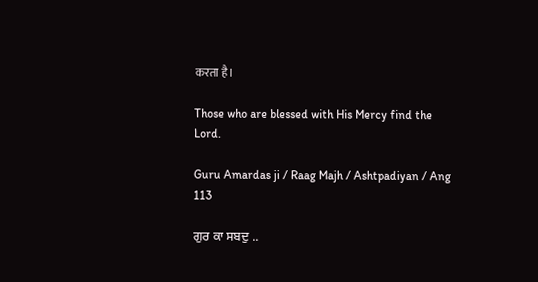करता है।

Those who are blessed with His Mercy find the Lord.

Guru Amardas ji / Raag Majh / Ashtpadiyan / Ang 113

ਗੁਰ ਕਾ ਸਬਦੁ ..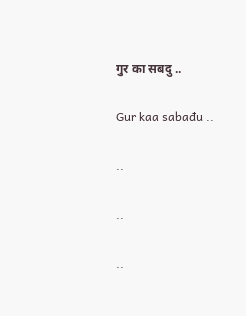गुर का सबदु ..

Gur kaa sabađu ..

..

..

..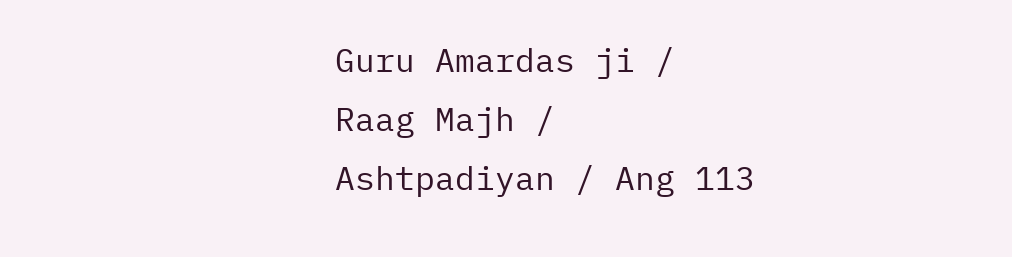Guru Amardas ji / Raag Majh / Ashtpadiyan / Ang 113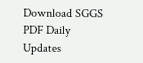Download SGGS PDF Daily Updates